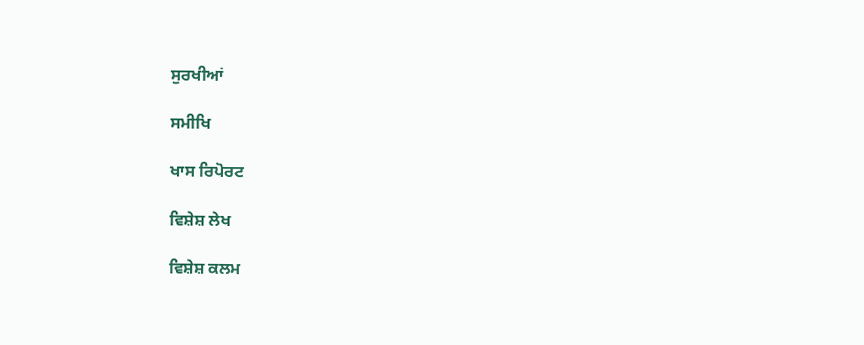ਸੁਰਖੀਆਂ

ਸਮੀਖਿ

ਖਾਸ ਰਿਪੋਰਟ

ਵਿਸ਼ੇਸ਼ ਲੇਖ

ਵਿਸ਼ੇਸ਼ ਕਲਮ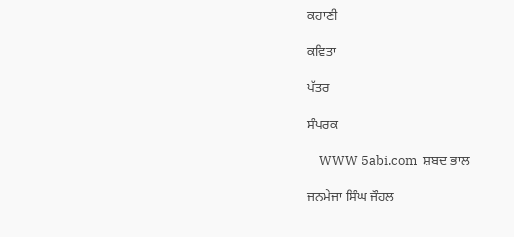ਕਹਾਣੀ

ਕਵਿਤਾ

ਪੱਤਰ

ਸੰਪਰਕ

    WWW 5abi.com  ਸ਼ਬਦ ਭਾਲ

ਜਨਮੇਜਾ ਸਿੰਘ ਜੌਹਲ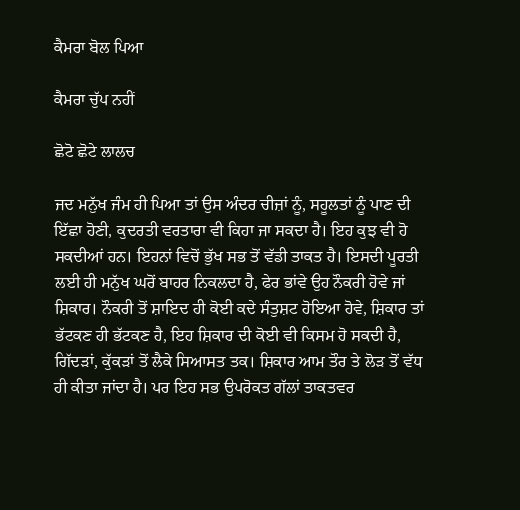ਕੈਮਰਾ ਬੋਲ ਪਿਆ

ਕੈਮਰਾ ਚੁੱਪ ਨਹੀਂ

ਛੋਟੋ ਛੋਟੇ ਲਾਲਚ

ਜਦ ਮਨੁੱਖ ਜੰਮ ਹੀ ਪਿਆ ਤਾਂ ਉਸ ਅੰਦਰ ਚੀਜ਼ਾਂ ਨੂੰ, ਸਹੂਲਤਾਂ ਨੂੰ ਪਾਣ ਦੀ ਇੱਛਾ ਹੋਣੀ, ਕੁਦਰਤੀ ਵਰਤਾਰਾ ਵੀ ਕਿਹਾ ਜਾ ਸਕਦਾ ਹੈ। ਇਹ ਕੁਝ ਵੀ ਹੋ ਸਕਦੀਆਂ ਹਨ। ਇਹਨਾਂ ਵਿਚੋਂ ਭੁੱਖ ਸਭ ਤੋਂ ਵੱਡੀ ਤਾਕਤ ਹੈ। ਇਸਦੀ ਪੂਰਤੀ ਲਈ ਹੀ ਮਨੁੱਖ ਘਰੋਂ ਬਾਹਰ ਨਿਕਲਦਾ ਹੈ, ਫੇਰ ਭਾਂਵੇ ਉਹ ਨੌਕਰੀ ਹੋਵੇ ਜਾਂ ਸ਼ਿਕਾਰ। ਨੌਕਰੀ ਤੋਂ ਸ਼ਾਇਦ ਹੀ ਕੋਈ ਕਦੇ ਸੰਤੁਸ਼ਟ ਹੋਇਆ ਹੋਵੇ, ਸ਼ਿਕਾਰ ਤਾਂ ਭੱਟਕਣ ਹੀ ਭੱਟਕਣ ਹੈ, ਇਹ ਸ਼ਿਕਾਰ ਦੀ ਕੋਈ ਵੀ ਕਿਸਮ ਹੋ ਸਕਦੀ ਹੈ, ਗਿੱਦੜਾਂ, ਕੁੱਕੜਾਂ ਤੋਂ ਲੈਕੇ ਸਿਆਸਤ ਤਕ। ਸ਼ਿਕਾਰ ਆਮ ਤੌਰ ਤੇ ਲੋੜ ਤੋਂ ਵੱਧ ਹੀ ਕੀਤਾ ਜਾਂਦਾ ਹੈ। ਪਰ ਇਹ ਸਭ ਉਪਰੋਕਤ ਗੱਲਾਂ ਤਾਕਤਵਰ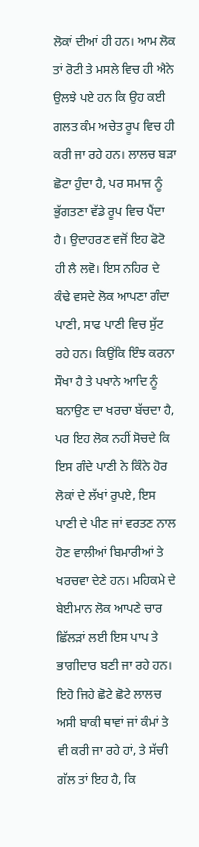ਲੋਕਾਂ ਦੀਆਂ ਹੀ ਹਨ। ਆਮ ਲੋਕ ਤਾਂ ਰੋਟੀ ਤੇ ਮਸਲੇ ਵਿਚ ਹੀ ਐਨੇ ਉਲਝੇ ਪਏ ਹਨ ਕਿ ਉਹ ਕਈ ਗਲਤ ਕੰਮ ਅਚੇਤ ਰੂਪ ਵਿਚ ਹੀ ਕਰੀ ਜਾ ਰਹੇ ਹਨ। ਲਾਲਚ ਬੜਾ ਛੋਟਾ ਹੁੰਦਾ ਹੈ, ਪਰ ਸਮਾਜ ਨੂੰ ਭੁੱਗਤਣਾ ਵੱਡੇ ਰੂਪ ਵਿਚ ਪੈਂਦਾ ਹੈ। ਉਦਾਹਰਣ ਵਜੋਂ ਇਹ ਫੋਟੋ ਹੀ ਲੈ ਲਵੋ। ਇਸ ਨਹਿਰ ਦੇ ਕੰਢੇ ਵਸਦੇ ਲੋਕ ਆਪਣਾ ਗੰਦਾ ਪਾਣੀ, ਸਾਫ ਪਾਣੀ ਵਿਚ ਸੁੱਟ ਰਹੇ ਹਨ। ਕਿਉਂਕਿ ਇੰਝ ਕਰਨਾ ਸੌਖਾ ਹੈ ਤੇ ਪਖਾਨੇ ਆਦਿ ਨੂੰ ਬਨਾਉਣ ਦਾ ਖਰਚਾ ਬੱਚਦਾ ਹੈ, ਪਰ ਇਹ ਲੋਕ ਨਹੀਂ ਸੋਚਦੇ ਕਿ ਇਸ ਗੰਦੇ ਪਾਣੀ ਨੇ ਕਿੰਨੇ ਹੋਰ ਲੋਕਾਂ ਦੇ ਲੱਖਾਂ ਰੁਪਏ, ਇਸ ਪਾਣੀ ਦੇ ਪੀਣ ਜਾਂ ਵਰਤਣ ਨਾਲ ਹੋਣ ਵਾਲੀਆਂ ਬਿਮਾਰੀਆਂ ਤੇ ਖਰਚਵਾ ਦੇਣੇ ਹਨ। ਮਹਿਕਮੇ ਦੇ ਬੇਈਮਾਨ ਲੋਕ ਆਪਣੇ ਚਾਰ ਛਿੱਲੜਾਂ ਲਈ ਇਸ ਪਾਪ ਤੇ ਭਾਗੀਦਾਰ ਬਣੀ ਜਾ ਰਹੇ ਹਨ। ਇਹੋ ਜਿਹੇ ਛੋਟੇ ਛੋਟੇ ਲਾਲਚ ਅਸੀ ਬਾਕੀ ਥਾਵਾਂ ਜਾਂ ਕੰਮਾਂ ਤੇ ਵੀ ਕਰੀ ਜਾ ਰਹੇ ਹਾਂ, ਤੇ ਸੱਚੀ ਗੱਲ ਤਾਂ ਇਹ ਹੈ, ਕਿ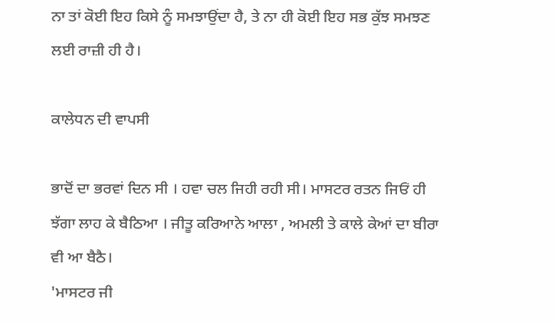ਨਾ ਤਾਂ ਕੋਈ ਇਹ ਕਿਸੇ ਨੂੰ ਸਮਝਾਉਂਦਾ ਹੈ, ਤੇ ਨਾ ਹੀ ਕੋਈ ਇਹ ਸਭ ਕੁੱਝ ਸਮਝਣ ਲਈ ਰਾਜ਼ੀ ਹੀ ਹੈ।

ਕਾਲੇਧਨ ਦੀ ਵਾਪਸੀ

ਭਾਦੋਂ ਦਾ ਭਰਵਾਂ ਦਿਨ ਸੀ । ਹਵਾ ਚਲ ਜਿਹੀ ਰਹੀ ਸੀ। ਮਾਸਟਰ ਰਤਨ ਜਿਓਂ ਹੀ ਝੱਗਾ ਲਾਹ ਕੇ ਬੈਠਿਆ । ਜੀਤੂ ਕਰਿਆਨੇ ਆਲਾ , ਅਮਲੀ ਤੇ ਕਾਲੇ ਕੇਆਂ ਦਾ ਬੀਰਾ ਵੀ ਆ ਬੈਠੈ।
'ਮਾਸਟਰ ਜੀ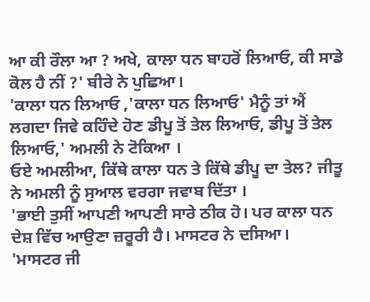ਆ ਕੀ ਰੌਲਾ ਆ ? ਅਖੇ, ਕਾਲਾ ਧਨ ਬਾਹਰੋਂ ਲਿਆਓ, ਕੀ ਸਾਡੇ ਕੋਲ ਹੈ ਨੀਂ ?' ਬੀਰੇ ਨੇ ਪੁਛਿਆ।
'ਕਾਲਾ ਧਨ ਲਿਆਓ ,'ਕਾਲਾ ਧਨ ਲਿਆਓ' ਮੈਨੂੰ ਤਾਂ ਐਂ ਲਗਦਾ ਜਿਵੇ ਕਹਿੰਦੇ ਹੋਣ ਡੀਪੂ ਤੋਂ ਤੇਲ ਲਿਆਓ, ਡੀਪੂ ਤੋਂ ਤੇਲ ਲਿਆਓ,' ਅਮਲੀ ਨੇ ਟੋਕਿਆ ।
ਓਏ ਅਮਲੀਆ, ਕਿੱਥੇ ਕਾਲਾ ਧਨ ਤੇ ਕਿੱਥੇ ਡੀਪੂ ਦਾ ਤੇਲ? ਜੀਤੂ ਨੇ ਅਮਲੀ ਨੂੰ ਸੁਆਲ ਵਰਗਾ ਜਵਾਬ ਦਿੱਤਾ ।
'ਭਾਈ ਤੁਸੀਂ ਆਪਣੀ ਆਪਣੀ ਸਾਰੇ ਠੀਕ ਹੋ। ਪਰ ਕਾਲਾ ਧਨ ਦੇਸ਼ ਵਿੱਚ ਆਉਣਾ ਜ਼ਰੂਰੀ ਹੈ। ਮਾਸਟਰ ਨੇ ਦਸਿਆ।
'ਮਾਸਟਰ ਜੀ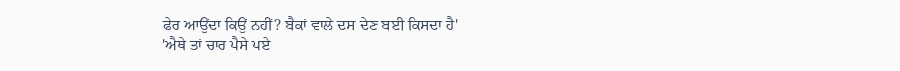ਫੇਰ ਆਉਂਦਾ ਕਿਉਂ ਨਹੀਂ? ਬੈਕਾਂ ਵਾਲੇ ਦਸ ਦੇਣ ਬਈ ਕਿਸਦਾ ਹੈ'
'ਐਥੇ ਤਾਂ ਚਾਰ ਪੈਸੇ ਪਏ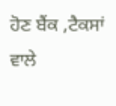ਹੋਣ ਬੈਂਕ ,ਟੈਕਸਾਂ ਵਾਲੇ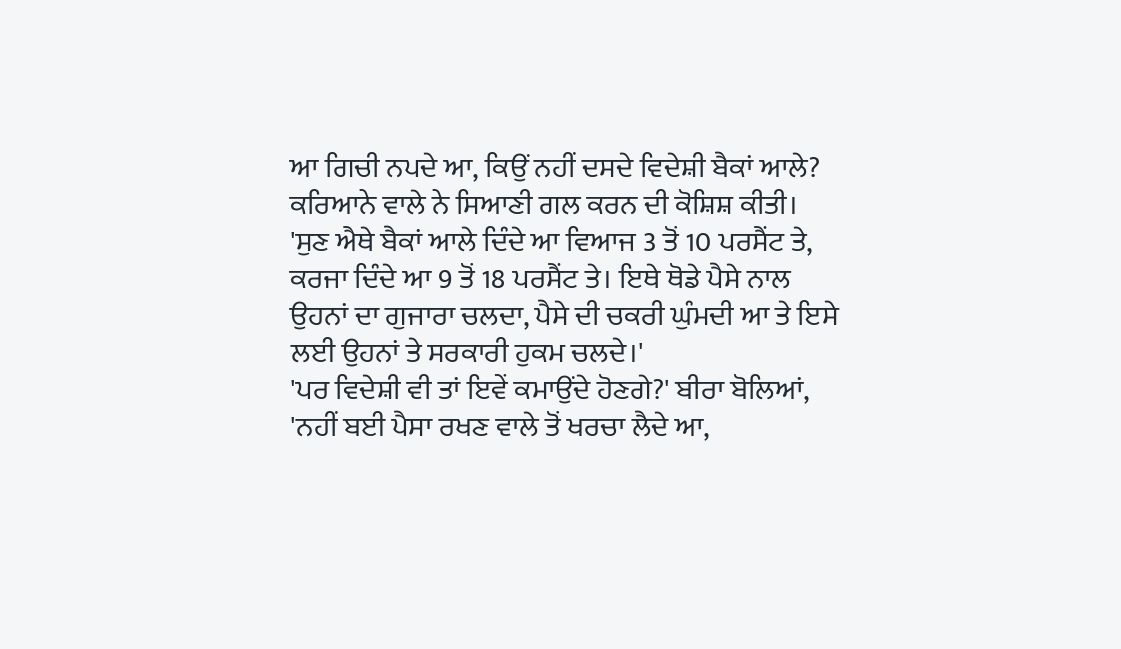ਆ ਗਿਚੀ ਨਪਦੇ ਆ, ਕਿਉਂ ਨਹੀਂ ਦਸਦੇ ਵਿਦੇਸ਼ੀ ਬੈਕਾਂ ਆਲੇ? ਕਰਿਆਨੇ ਵਾਲੇ ਨੇ ਸਿਆਣੀ ਗਲ ਕਰਨ ਦੀ ਕੋਸ਼ਿਸ਼ ਕੀਤੀ।
'ਸੁਣ ਐਥੇ ਬੈਕਾਂ ਆਲੇ ਦਿੰਦੇ ਆ ਵਿਆਜ 3 ਤੋਂ 10 ਪਰਸੈਂਟ ਤੇ, ਕਰਜਾ ਦਿੰਦੇ ਆ 9 ਤੋਂ 18 ਪਰਸੈਂਟ ਤੇ। ਇਥੇ ਥੋਡੇ ਪੈਸੇ ਨਾਲ ਉਹਨਾਂ ਦਾ ਗੁਜਾਰਾ ਚਲਦਾ, ਪੈਸੇ ਦੀ ਚਕਰੀ ਘੁੰਮਦੀ ਆ ਤੇ ਇਸੇ ਲਈ ਉਹਨਾਂ ਤੇ ਸਰਕਾਰੀ ਹੁਕਮ ਚਲਦੇ।'
'ਪਰ ਵਿਦੇਸ਼ੀ ਵੀ ਤਾਂ ਇਵੇਂ ਕਮਾਉਂਦੇ ਹੋਣਗੇ?' ਬੀਰਾ ਬੋਲਿਆਂ,
'ਨਹੀਂ ਬਈ ਪੈਸਾ ਰਖਣ ਵਾਲੇ ਤੋਂ ਖਰਚਾ ਲੈਦੇ ਆ,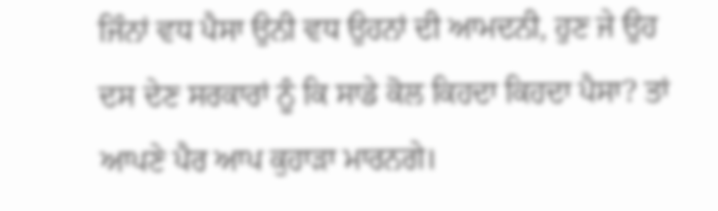ਜਿੰਨਾਂ ਵਧ ਪੈਸਾ ਉਨੀ ਵਧ ਉਹਨਾਂ ਦੀ ਆਮਦਨੀ, ਹੁਣ ਜੇ ਉਹ ਦਸ ਦੇਣ ਸਰਕਾਰਾਂ ਨੂੰ ਕਿ ਸਾਡੇ ਕੋਲ ਕਿਹਦਾ ਕਿਹਦਾ ਪੈਸਾ? ਤਾਂ ਆਪਣੇ ਪੈਰ ਆਪ ਕੁਹਾੜਾ ਮਾਰਨਗੇ।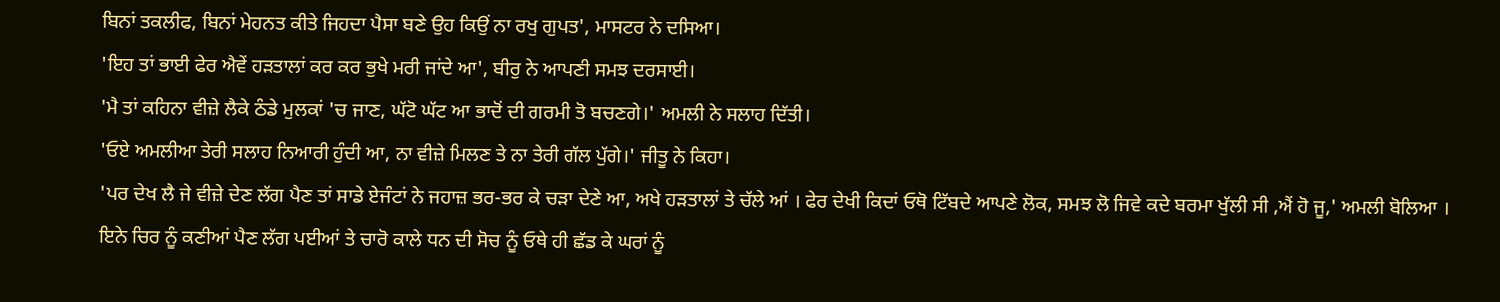ਬਿਨਾਂ ਤਕਲੀਫ, ਬਿਨਾਂ ਮੇਹਨਤ ਕੀਤੇ ਜਿਹਦਾ ਪੈਸਾ ਬਣੇ ਉਹ ਕਿਉਂ ਨਾ ਰਖੁ ਗੁਪਤ', ਮਾਸਟਰ ਨੇ ਦਸਿਆ।
'ਇਹ ਤਾਂ ਭਾਈ ਫੇਰ ਐਵੇਂ ਹੜਤਾਲਾਂ ਕਰ ਕਰ ਭੁਖੇ ਮਰੀ ਜਾਂਦੇ ਆ', ਬੀਰੁ ਨੇ ਆਪਣੀ ਸਮਝ ਦਰਸਾਈ।
'ਮੈ ਤਾਂ ਕਹਿਨਾ ਵੀਜ਼ੇ ਲੈਕੇ ਠੰਡੇ ਮੁਲਕਾਂ 'ਚ ਜਾਣ, ਘੱਟੋ ਘੱਟ ਆ ਭਾਦੋਂ ਦੀ ਗਰਮੀ ਤੋ ਬਚਣਗੇ।' ਅਮਲੀ ਨੇ ਸਲਾਹ ਦਿੱਤੀ।
'ਓਏ ਅਮਲੀਆ ਤੇਰੀ ਸਲਾਹ ਨਿਆਰੀ ਹੁੰਦੀ ਆ, ਨਾ ਵੀਜ਼ੇ ਮਿਲਣ ਤੇ ਨਾ ਤੇਰੀ ਗੱਲ ਪੁੱਗੇ।' ਜੀਤੂ ਨੇ ਕਿਹਾ।
'ਪਰ ਦੇਖ ਲੈ ਜੇ ਵੀਜ਼ੇ ਦੇਣ ਲੱਗ ਪੈਣ ਤਾਂ ਸਾਡੇ ਏਜੰਟਾਂ ਨੇ ਜਹਾਜ਼ ਭਰ-ਭਰ ਕੇ ਚੜਾ ਦੇਣੇ ਆ, ਅਖੇ ਹੜਤਾਲਾਂ ਤੇ ਚੱਲੇ ਆਂ । ਫੇਰ ਦੇਖੀ ਕਿਦਾਂ ਓਥੋ ਟਿੱਬਦੇ ਆਪਣੇ ਲੋਕ, ਸਮਝ ਲੋ ਜਿਵੇ ਕਦੇ ਬਰਮਾ ਖੁੱਲੀ ਸੀ ,ਐਂ ਹੋ ਜੂ,' ਅਮਲੀ ਬੋਲਿਆ । ਇਨੇ ਚਿਰ ਨੂੰ ਕਣੀਆਂ ਪੈਣ ਲੱਗ ਪਈਆਂ ਤੇ ਚਾਰੋ ਕਾਲੇ ਧਨ ਦੀ ਸੋਚ ਨੂੰ ਓਥੇ ਹੀ ਛੱਡ ਕੇ ਘਰਾਂ ਨੂੰ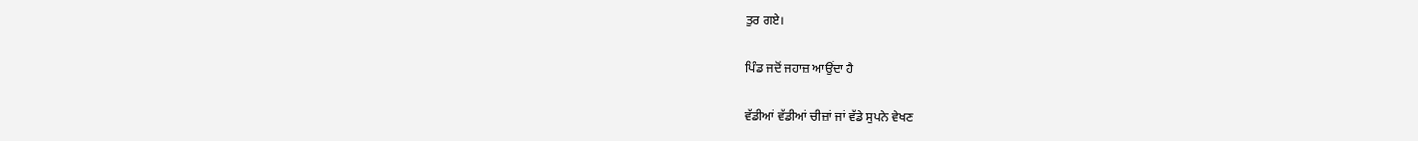ਤੁਰ ਗਏ।

ਪਿੰਡ ਜਦੋਂ ਜਹਾਜ਼ ਆਉਂਦਾ ਹੈ

ਵੱਡੀਆਂ ਵੱਡੀਆਂ ਚੀਜ਼ਾਂ ਜਾਂ ਵੱਡੇ ਸੁਪਨੇ ਵੇਖਣ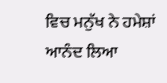ਵਿਚ ਮਨੁੱਖ ਨੇ ਹਮੇਸ਼ਾਂ ਆਨੰਦ ਲਿਆ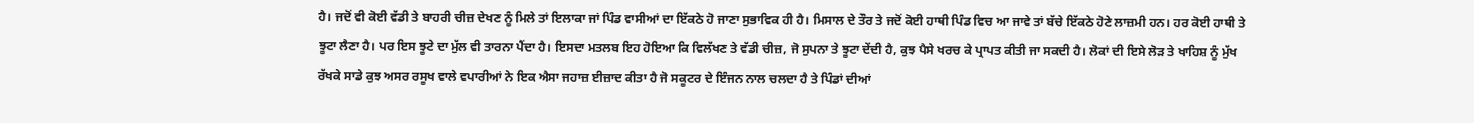ਹੈ। ਜਦੋਂ ਵੀ ਕੋਈ ਵੱਡੀ ਤੇ ਬਾਹਰੀ ਚੀਜ਼ ਦੇਖਣ ਨੂੰ ਮਿਲੇ ਤਾਂ ਇਲਾਕਾ ਜਾਂ ਪਿੰਡ ਵਾਸੀਆਂ ਦਾ ਇੱਕਠੇ ਹੋ ਜਾਣਾ ਸੁਭਾਵਿਕ ਹੀ ਹੈ। ਮਿਸਾਲ ਦੇ ਤੌਰ ਤੇ ਜਦੋਂ ਕੋਈ ਹਾਥੀ ਪਿੰਡ ਵਿਚ ਆ ਜਾਵੇ ਤਾਂ ਬੱਚੇ ਇੱਕਠੇ ਹੋਣੇ ਲਾਜ਼ਮੀ ਹਨ। ਹਰ ਕੋਈ ਹਾਥੀ ਤੇ ਝੂਟਾ ਲੈਣਾ ਹੈ। ਪਰ ਇਸ ਝੂਟੇ ਦਾ ਮੁੱਲ ਵੀ ਤਾਰਨਾ ਪੈਂਦਾ ਹੈ। ਇਸਦਾ ਮਤਲਬ ਇਹ ਹੋਇਆ ਕਿ ਵਿਲੱਖਣ ਤੇ ਵੱਡੀ ਚੀਜ਼, ਜੋ ਸੁਪਨਾ ਤੇ ਝੂਟਾ ਦੇਂਦੀ ਹੈ, ਕੁਝ ਪੈਸੇ ਖਰਚ ਕੇ ਪ੍ਰਾਪਤ ਕੀਤੀ ਜਾ ਸਕਦੀ ਹੈ। ਲੋਕਾਂ ਦੀ ਇਸੇ ਲੋੜ ਤੇ ਖਾਹਿਸ਼ ਨੂੰ ਮੁੱਖ ਰੱਖਕੇ ਸਾਡੇ ਕੁਝ ਅਸਰ ਰਸੂਖ ਵਾਲੇ ਵਪਾਰੀਆਂ ਨੇ ਇਕ ਐਸਾ ਜਹਾਜ਼ ਈਜ਼ਾਦ ਕੀਤਾ ਹੈ ਜੋ ਸਕੂਟਰ ਦੇ ਇੰਜਨ ਨਾਲ ਚਲਦਾ ਹੈ ਤੇ ਪਿੰਡਾਂ ਦੀਆਂ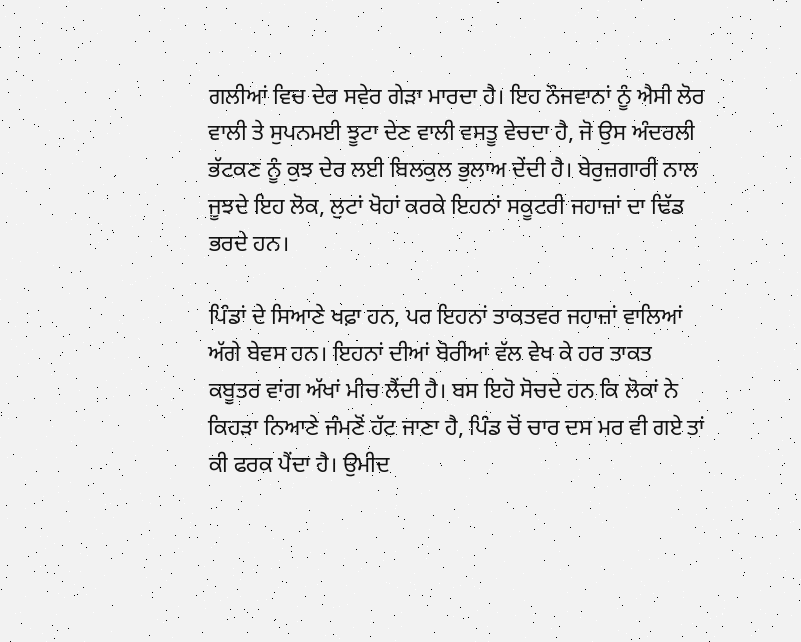ਗਲੀਆਂ ਵਿਚ ਦੇਰ ਸਵੇਰ ਗੇੜਾ ਮਾਰਦਾ ਹੈ। ਇਹ ਨੌਜਵਾਨਾਂ ਨੂੰ ਐਸੀ ਲੋਰ ਵਾਲੀ ਤੇ ਸੁਪਨਮਈ ਝੂਟਾ ਦੇਣ ਵਾਲੀ ਵਸਤੂ ਵੇਚਦਾ ਹੈ, ਜੋ ਉਸ ਅੰਦਰਲੀ ਭੱਟਕਣ ਨੂੰ ਕੁਝ ਦੇਰ ਲਈ ਬਿਲਕੁਲ ਭੁਲਾਅ ਦੇਂਦੀ ਹੈ। ਬੇਰੁਜ਼ਗਾਰੀ ਨਾਲ ਜੂਝਦੇ ਇਹ ਲੋਕ, ਲੁਟਾਂ ਖੋਹਾਂ ਕਰਕੇ ਇਹਨਾਂ ਸਕੂਟਰੀ ਜਹਾਜ਼ਾਂ ਦਾ ਢਿੱਡ ਭਰਦੇ ਹਨ।

ਪਿੰਡਾਂ ਦੇ ਸਿਆਣੇ ਖਫ਼ਾ ਹਨ, ਪਰ ਇਹਨਾਂ ਤਾਕਤਵਰ ਜਹਾਜ਼ਾਂ ਵਾਲਿਆਂ ਅੱਗੇ ਬੇਵਸ ਹਨ। ਇਹਨਾਂ ਦੀਆਂ ਬੋਰੀਆਂ ਵੱਲ ਵੇਖ ਕੇ ਹਰ ਤਾਕਤ ਕਬੂਤਰ ਵਾਂਗ ਅੱਖਾਂ ਮੀਚ ਲੈਂਦੀ ਹੈ। ਬਸ ਇਹੋ ਸੋਚਦੇ ਹਨ ਕਿ ਲੋਕਾਂ ਨੇ ਕਿਹੜਾ ਨਿਆਣੇ ਜੰਮਣੋਂ ਹੱਟ ਜਾਣਾ ਹੈ, ਪਿੰਡ ਚੋਂ ਚਾਰ ਦਸ ਮਰ ਵੀ ਗਏ ਤਾਂ ਕੀ ਫਰਕ ਪੈਂਦਾ ਹੈ। ਉਮੀਦ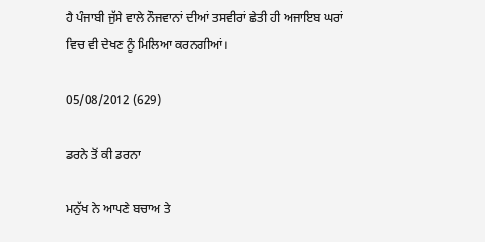ਹੈ ਪੰਜਾਬੀ ਜੁੱਸੇ ਵਾਲੇ ਨੌਜਵਾਨਾਂ ਦੀਆਂ ਤਸਵੀਰਾਂ ਛੇਤੀ ਹੀ ਅਜਾਇਬ ਘਰਾਂ ਵਿਚ ਵੀ ਦੇਖਣ ਨੂੰ ਮਿਲਿਆ ਕਰਨਗੀਆਂ।

05/08/2012 (629)

ਡਰਨੇ ਤੋਂ ਕੀ ਡਰਨਾ

ਮਨੁੱਖ ਨੇ ਆਪਣੇ ਬਚਾਅ ਤੇ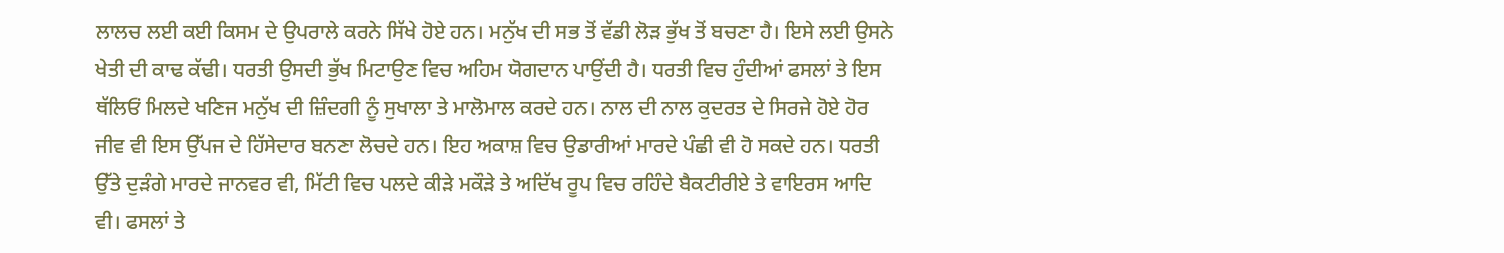ਲਾਲਚ ਲਈ ਕਈ ਕਿਸਮ ਦੇ ਉਪਰਾਲੇ ਕਰਨੇ ਸਿੱਖੇ ਹੋਏ ਹਨ। ਮਨੁੱਖ ਦੀ ਸਭ ਤੋਂ ਵੱਡੀ ਲੋੜ ਭੁੱਖ ਤੋਂ ਬਚਣਾ ਹੈ। ਇਸੇ ਲਈ ਉਸਨੇ ਖੇਤੀ ਦੀ ਕਾਢ ਕੱਢੀ। ਧਰਤੀ ਉਸਦੀ ਭੁੱਖ ਮਿਟਾਉਣ ਵਿਚ ਅਹਿਮ ਯੋਗਦਾਨ ਪਾਉਂਦੀ ਹੈ। ਧਰਤੀ ਵਿਚ ਹੁੰਦੀਆਂ ਫਸਲਾਂ ਤੇ ਇਸ ਥੱਲਿਓਂ ਮਿਲਦੇ ਖਣਿਜ ਮਨੁੱਖ ਦੀ ਜ਼ਿੰਦਗੀ ਨੂੰ ਸੁਖਾਲਾ ਤੇ ਮਾਲੋਮਾਲ ਕਰਦੇ ਹਨ। ਨਾਲ ਦੀ ਨਾਲ ਕੁਦਰਤ ਦੇ ਸਿਰਜੇ ਹੋਏ ਹੋਰ ਜੀਵ ਵੀ ਇਸ ਉੱਪਜ ਦੇ ਹਿੱਸੇਦਾਰ ਬਨਣਾ ਲੋਚਦੇ ਹਨ। ਇਹ ਅਕਾਸ਼ ਵਿਚ ਉਡਾਰੀਆਂ ਮਾਰਦੇ ਪੰਛੀ ਵੀ ਹੋ ਸਕਦੇ ਹਨ। ਧਰਤੀ ਉੱਤੇ ਦੁੜੰਗੇ ਮਾਰਦੇ ਜਾਨਵਰ ਵੀ, ਮਿੱਟੀ ਵਿਚ ਪਲਦੇ ਕੀੜੇ ਮਕੌੜੇ ਤੇ ਅਦਿੱਖ ਰੂਪ ਵਿਚ ਰਹਿੰਦੇ ਬੈਕਟੀਰੀਏ ਤੇ ਵਾਇਰਸ ਆਦਿ ਵੀ। ਫਸਲਾਂ ਤੇ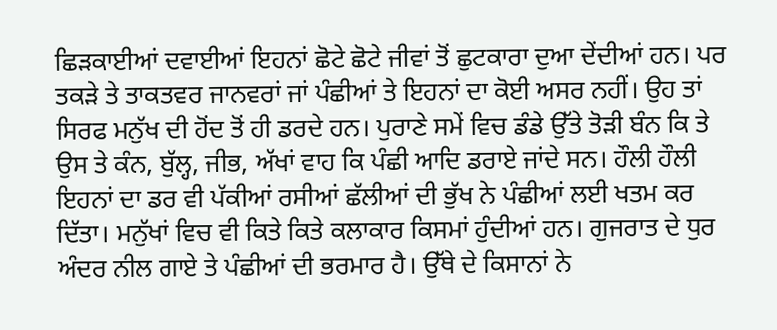ਛਿੜਕਾਈਆਂ ਦਵਾਈਆਂ ਇਹਨਾਂ ਛੋਟੇ ਛੋਟੇ ਜੀਵਾਂ ਤੋਂ ਛੁਟਕਾਰਾ ਦੁਆ ਦੇਂਦੀਆਂ ਹਨ। ਪਰ ਤਕੜੇ ਤੇ ਤਾਕਤਵਰ ਜਾਨਵਰਾਂ ਜਾਂ ਪੰਛੀਆਂ ਤੇ ਇਹਨਾਂ ਦਾ ਕੋਈ ਅਸਰ ਨਹੀਂ। ਉਹ ਤਾਂ ਸਿਰਫ ਮਨੁੱਖ ਦੀ ਹੋਂਦ ਤੋਂ ਹੀ ਡਰਦੇ ਹਨ। ਪੁਰਾਣੇ ਸਮੇਂ ਵਿਚ ਡੰਡੇ ਉੱਤੇ ਤੋੜੀ ਬੰਨ ਕਿ ਤੇ ਉਸ ਤੇ ਕੰਨ, ਬੁੱਲ੍ਹ, ਜੀਭ, ਅੱਖਾਂ ਵਾਹ ਕਿ ਪੰਛੀ ਆਦਿ ਡਰਾਏ ਜਾਂਦੇ ਸਨ। ਹੌਲੀ ਹੌਲੀ ਇਹਨਾਂ ਦਾ ਡਰ ਵੀ ਪੱਕੀਆਂ ਰਸੀਆਂ ਛੱਲੀਆਂ ਦੀ ਭੁੱਖ ਨੇ ਪੰਛੀਆਂ ਲਈ ਖਤਮ ਕਰ ਦਿੱਤਾ। ਮਨੁੱਖਾਂ ਵਿਚ ਵੀ ਕਿਤੇ ਕਿਤੇ ਕਲਾਕਾਰ ਕਿਸਮਾਂ ਹੁੰਦੀਆਂ ਹਨ। ਗੁਜਰਾਤ ਦੇ ਧੁਰ ਅੰਦਰ ਨੀਲ ਗਾਏ ਤੇ ਪੰਛੀਆਂ ਦੀ ਭਰਮਾਰ ਹੈ। ਉੱਥੇ ਦੇ ਕਿਸਾਨਾਂ ਨੇ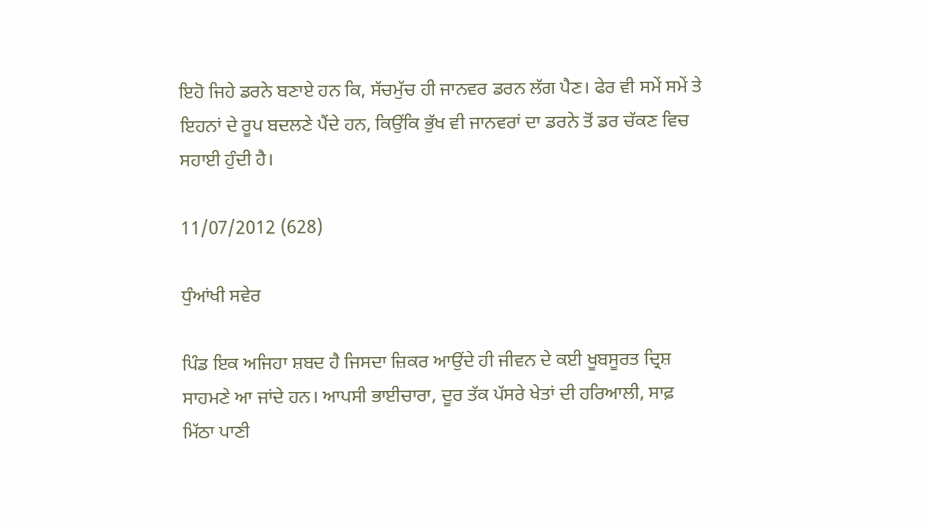ਇਹੋ ਜਿਹੇ ਡਰਨੇ ਬਣਾਏ ਹਨ ਕਿ, ਸੱਚਮੁੱਚ ਹੀ ਜਾਨਵਰ ਡਰਨ ਲੱਗ ਪੈਣ। ਫੇਰ ਵੀ ਸਮੇਂ ਸਮੇਂ ਤੇ ਇਹਨਾਂ ਦੇ ਰੂਪ ਬਦਲਣੇ ਪੈਂਦੇ ਹਨ, ਕਿਉਂਕਿ ਭੁੱਖ ਵੀ ਜਾਨਵਰਾਂ ਦਾ ਡਰਨੇ ਤੋਂ ਡਰ ਚੱਕਣ ਵਿਚ ਸਹਾਈ ਹੁੰਦੀ ਹੈ।

11/07/2012 (628)

ਧੁੰਆਂਖੀ ਸਵੇਰ

ਪਿੰਡ ਇਕ ਅਜਿਹਾ ਸ਼ਬਦ ਹੈ ਜਿਸਦਾ ਜ਼ਿਕਰ ਆਉਂਦੇ ਹੀ ਜੀਵਨ ਦੇ ਕਈ ਖੂਬਸੂਰਤ ਦ੍ਰਿਸ਼ ਸਾਹਮਣੇ ਆ ਜਾਂਦੇ ਹਨ। ਆਪਸੀ ਭਾਈਚਾਰਾ, ਦੂਰ ਤੱਕ ਪੱਸਰੇ ਖੇਤਾਂ ਦੀ ਹਰਿਆਲੀ, ਸਾਫ਼ ਮਿੱਠਾ ਪਾਣੀ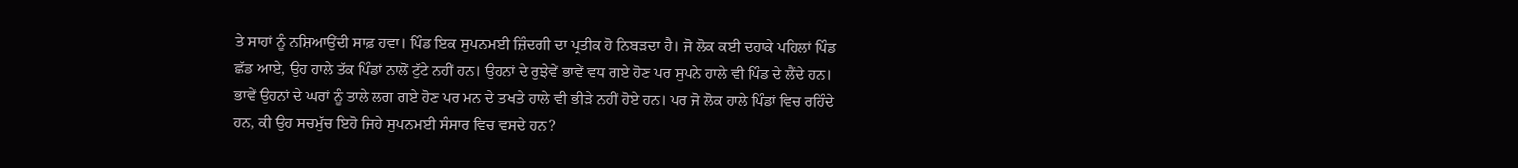ਤੇ ਸਾਹਾਂ ਨੂੰ ਨਸ਼ਿਆਉਂਦੀ ਸਾਫ਼ ਹਵਾ। ਪਿੰਡ ਇਕ ਸੁਪਨਮਈ ਜ਼ਿੰਦਗੀ ਦਾ ਪ੍ਰਤੀਕ ਹੋ ਨਿਬੜਦਾ ਹੈ। ਜੋ ਲੋਕ ਕਈ ਦਹਾਕੇ ਪਹਿਲਾਂ ਪਿੰਡ ਛੱਡ ਆਏ, ਉਹ ਹਾਲੇ ਤੱਕ ਪਿੰਡਾਂ ਨਾਲੋਂ ਟੁੱਟੇ ਨਹੀਂ ਹਨ। ਉਹਨਾਂ ਦੇ ਰੁਝੇਵੇਂ ਭਾਵੇਂ ਵਧ ਗਏ ਹੋਣ ਪਰ ਸੁਪਨੇ ਹਾਲੇ ਵੀ ਪਿੰਡ ਦੇ ਲੈਂਦੇ ਹਨ। ਭਾਵੇਂ ਉਹਨਾਂ ਦੇ ਘਰਾਂ ਨੂੰ ਤਾਲੇ ਲਗ ਗਏ ਹੋਣ ਪਰ ਮਨ ਦੇ ਤਖਤੇ ਹਾਲੇ ਵੀ ਭੀੜੇ ਨਹੀਂ ਹੋਏ ਹਨ। ਪਰ ਜੋ ਲੋਕ ਹਾਲੇ ਪਿੰਡਾਂ ਵਿਚ ਰਹਿੰਦੇ ਹਨ, ਕੀ ਉਹ ਸਚਮੁੱਚ ਇਹੋ ਜਿਹੇ ਸੁਪਨਮਈ ਸੰਸਾਰ ਵਿਚ ਵਸਦੇ ਹਨ?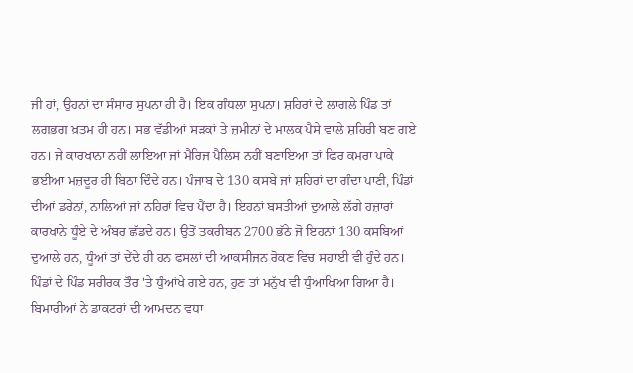ਜੀ ਹਾਂ, ਉਹਨਾਂ ਦਾ ਸੰਸਾਰ ਸੁਪਨਾ ਹੀ ਹੈ। ਇਕ ਗੰਧਲਾ ਸੁਪਨਾ। ਸ਼ਹਿਰਾਂ ਦੇ ਲਾਗਲੇ ਪਿੰਡ ਤਾਂ ਲਗਭਗ ਖ਼ਤਮ ਹੀ ਹਨ। ਸਭ ਵੱਡੀਆਂ ਸੜਕਾਂ ਤੇ ਜ਼ਮੀਨਾਂ ਦੇ ਮਾਲਕ ਪੈਸੇ ਵਾਲੇ ਸ਼ਹਿਰੀ ਬਣ ਗਏ ਹਨ। ਜੇ ਕਾਰਖਾਨਾ ਨਹੀਂ ਲਾਇਆ ਜਾਂ ਮੈਰਿਜ ਪੈਲਿਸ ਨਹੀਂ ਬਣਾਇਆ ਤਾਂ ਫਿਰ ਕਮਰਾ ਪਾਕੇ ਭਈਆ ਮਜ਼ਦੂਰ ਹੀ ਬਿਠਾ ਦਿੰਦੇ ਹਨ। ਪੰਜਾਬ ਦੇ 130 ਕਸਬੇ ਜਾਂ ਸ਼ਹਿਰਾਂ ਦਾ ਗੰਦਾ ਪਾਣੀ, ਪਿੰਡਾਂ ਦੀਆਂ ਡਰੇਨਾਂ, ਨਾਲਿਆਂ ਜਾਂ ਨਹਿਰਾਂ ਵਿਚ ਪੈਂਦਾ ਹੈ। ਇਹਨਾਂ ਬਸਤੀਆਂ ਦੁਆਲੇ ਲੱਗੇ ਹਜ਼ਾਰਾਂ ਕਾਰਖਾਨੇ ਧੂੰਏ ਦੇ ਅੰਬਰ ਛੱਡਦੇ ਹਨ। ਉਤੋਂ ਤਕਰੀਬਨ 2700 ਭੱਠੇ ਜੋ ਇਹਨਾਂ 130 ਕਸਬਿਆਂ ਦੁਆਲੇ ਹਨ, ਧੂੰਆਂ ਤਾਂ ਦੇਂਦੇ ਹੀ ਹਨ ਫਸਲਾਂ ਦੀ ਆਕਸੀਜਨ ਰੋਕਣ ਵਿਚ ਸਹਾਈ ਵੀ ਹੁੰਦੇ ਹਨ। ਪਿੰਡਾਂ ਦੇ ਪਿੰਡ ਸਰੀਰਕ ਤੌਰ 'ਤੇ ਧੁੰਆਂਖੇ ਗਏ ਹਨ, ਹੁਣ ਤਾਂ ਮਨੁੱਖ ਵੀ ਧੁੰਆਖਿਆ ਗਿਆ ਹੈ। ਬਿਮਾਰੀਆਂ ਨੇ ਡਾਕਟਰਾਂ ਦੀ ਆਮਦਨ ਵਧਾ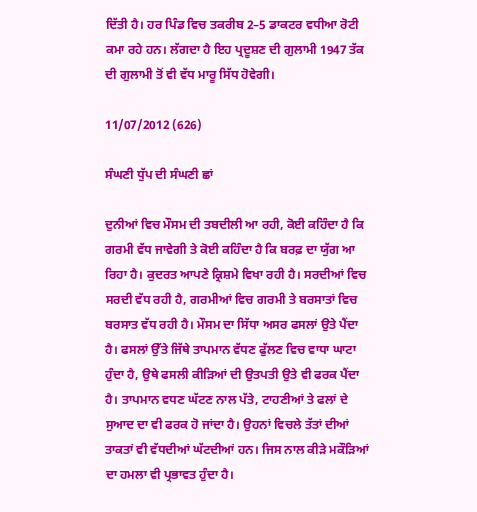ਦਿੱਤੀ ਹੈ। ਹਰ ਪਿੰਡ ਵਿਚ ਤਕਰੀਬ 2–5 ਡਾਕਟਰ ਵਧੀਆ ਰੋਟੀ ਕਮਾ ਰਹੇ ਹਨ। ਲੱਗਦਾ ਹੈ ਇਹ ਪ੍ਰਦੂਸ਼ਣ ਦੀ ਗੁਲਾਮੀ 1947 ਤੱਕ ਦੀ ਗੁਲਾਮੀ ਤੋਂ ਵੀ ਵੱਧ ਮਾਰੂ ਸਿੱਧ ਹੋਵੇਗੀ।

11/07/2012 (626)

ਸੰਘਣੀ ਧੁੱਪ ਦੀ ਸੰਘਣੀ ਛਾਂ

ਦੁਨੀਆਂ ਵਿਚ ਮੌਸਮ ਦੀ ਤਬਦੀਲੀ ਆ ਰਹੀ, ਕੋਈ ਕਹਿੰਦਾ ਹੈ ਕਿ ਗਰਮੀ ਵੱਧ ਜਾਵੇਗੀ ਤੇ ਕੋਈ ਕਹਿੰਦਾ ਹੈ ਕਿ ਬਰਫ਼ ਦਾ ਯੁੱਗ ਆ ਰਿਹਾ ਹੈ। ਕੁਦਰਤ ਆਪਣੇ ਕ੍ਰਿਸ਼ਮੇ ਵਿਖਾ ਰਹੀ ਹੈ। ਸਰਦੀਆਂ ਵਿਚ ਸਰਦੀ ਵੱਧ ਰਹੀ ਹੈ, ਗਰਮੀਆਂ ਵਿਚ ਗਰਮੀ ਤੇ ਬਰਸਾਤਾਂ ਵਿਚ ਬਰਸਾਤ ਵੱਧ ਰਹੀ ਹੈ। ਮੌਸਮ ਦਾ ਸਿੱਧਾ ਅਸਰ ਫਸਲਾਂ ਉਤੇ ਪੈਂਦਾ ਹੈ। ਫਸਲਾਂ ਉੱਤੇ ਜਿੱਥੇ ਤਾਪਮਾਨ ਵੱਧਣ ਫੁੱਲਣ ਵਿਚ ਵਾਧਾ ਘਾਟਾ ਹੁੰਦਾ ਹੈ, ਉਥੇ ਫਸਲੀ ਕੀੜਿਆਂ ਦੀ ਉਤਪਤੀ ਉਤੇ ਵੀ ਫਰਕ ਪੈਂਦਾ ਹੈ। ਤਾਪਮਾਨ ਵਧਣ ਘੱਟਣ ਨਾਲ ਪੱਤੇ, ਟਾਹਣੀਆਂ ਤੇ ਫਲਾਂ ਦੇ ਸੁਆਦ ਦਾ ਵੀ ਫਰਕ ਹੋ ਜਾਂਦਾ ਹੈ। ਉਹਨਾਂ ਵਿਚਲੇ ਤੱਤਾਂ ਦੀਆਂ ਤਾਕਤਾਂ ਵੀ ਵੱਧਦੀਆਂ ਘੱਟਦੀਆਂ ਹਨ। ਜਿਸ ਨਾਲ ਕੀੜੇ ਮਕੌੜਿਆਂ ਦਾ ਹਮਲਾ ਵੀ ਪ੍ਰਭਾਵਤ ਹੁੰਦਾ ਹੈ।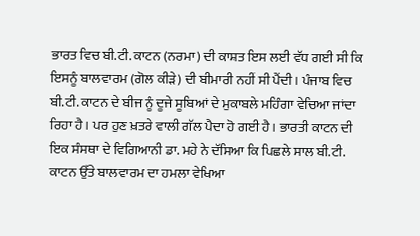ਭਾਰਤ ਵਿਚ ਬੀ.ਟੀ. ਕਾਟਨ (ਨਰਮਾ) ਦੀ ਕਾਸ਼ਤ ਇਸ ਲਈ ਵੱਧ ਗਈ ਸੀ ਕਿ ਇਸਨੂੰ ਬਾਲਵਾਰਮ (ਗੋਲ ਕੀੜੇ) ਦੀ ਬੀਮਾਰੀ ਨਹੀਂ ਸੀ ਪੈਂਦੀ। ਪੰਜਾਬ ਵਿਚ ਬੀ.ਟੀ. ਕਾਟਨ ਦੇ ਬੀਜ ਨੂੰ ਦੂਜੇ ਸੂਬਿਆਂ ਦੇ ਮੁਕਾਬਲੇ ਮਹਿੰਗਾ ਵੇਚਿਆ ਜਾਂਦਾ ਰਿਹਾ ਹੈ। ਪਰ ਹੁਣ ਖ਼ਤਰੇ ਵਾਲੀ ਗੱਲ ਪੈਦਾ ਹੋ ਗਈ ਹੈ। ਭਾਰਤੀ ਕਾਟਨ ਦੀ ਇਕ ਸੰਸਥਾ ਦੇ ਵਿਗਿਆਨੀ ਡਾ. ਮਹੇ ਨੇ ਦੱਸਿਆ ਕਿ ਪਿਛਲੇ ਸਾਲ ਬੀ.ਟੀ. ਕਾਟਨ ਉੱਤੇ ਬਾਲਵਾਰਮ ਦਾ ਹਮਲਾ ਵੇਖਿਆ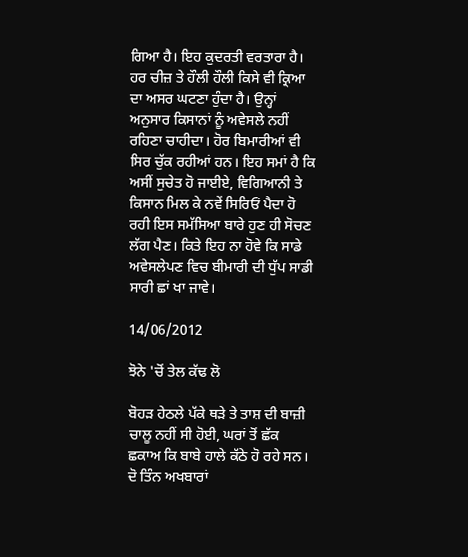ਗਿਆ ਹੈ। ਇਹ ਕੁਦਰਤੀ ਵਰਤਾਰਾ ਹੈ। ਹਰ ਚੀਜ਼ ਤੇ ਹੌਲੀ ਹੌਲੀ ਕਿਸੇ ਵੀ ਕ੍ਰਿਆ ਦਾ ਅਸਰ ਘਟਣਾ ਹੁੰਦਾ ਹੈ। ਉਨ੍ਹਾਂ ਅਨੁਸਾਰ ਕਿਸਾਨਾਂ ਨੂੰ ਅਵੇਸਲੇ ਨਹੀਂ ਰਹਿਣਾ ਚਾਹੀਦਾ। ਹੋਰ ਬਿਮਾਰੀਆਂ ਵੀ ਸਿਰ ਚੁੱਕ ਰਹੀਆਂ ਹਨ। ਇਹ ਸਮਾਂ ਹੈ ਕਿ ਅਸੀਂ ਸੁਚੇਤ ਹੋ ਜਾਈਏ, ਵਿਗਿਆਨੀ ਤੇ ਕਿਸਾਨ ਮਿਲ ਕੇ ਨਵੇਂ ਸਿਰਿਓਂ ਪੈਦਾ ਹੋ ਰਹੀ ਇਸ ਸਮੱਸਿਆ ਬਾਰੇ ਹੁਣ ਹੀ ਸੋਚਣ ਲੱਗ ਪੈਣ। ਕਿਤੇ ਇਹ ਨਾ ਹੋਵੇ ਕਿ ਸਾਡੇ ਅਵੇਸਲੇਪਣ ਵਿਚ ਬੀਮਾਰੀ ਦੀ ਧੁੱਪ ਸਾਡੀ ਸਾਰੀ ਛਾਂ ਖਾ ਜਾਵੇ।

14/06/2012

ਝੋਨੇ 'ਚੋਂ ਤੇਲ ਕੱਢ ਲੋ

ਬੋਹੜ ਹੇਠਲੇ ਪੱਕੇ ਥੜੇ ਤੇ ਤਾਸ਼ ਦੀ ਬਾਜ਼ੀ ਚਾਲੂ ਨਹੀਂ ਸੀ ਹੋਈ, ਘਰਾਂ ਤੋਂ ਛੱਕ ਛਕਾਅ ਕਿ ਬਾਬੇ ਹਾਲੇ ਕੱਠੇ ਹੋ ਰਹੇ ਸਨ। ਦੋ ਤਿੰਨ ਅਖਬਾਰਾਂ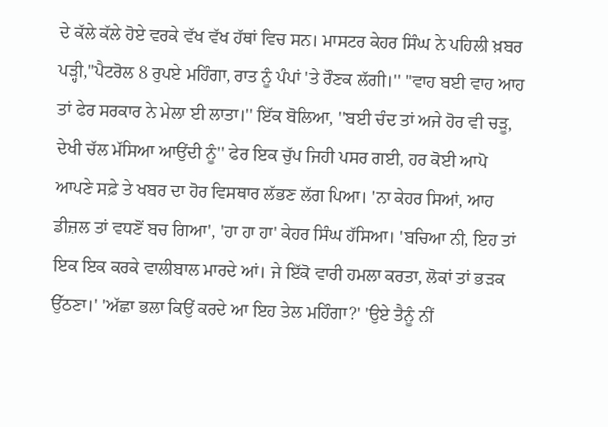ਦੇ ਕੱਲੇ ਕੱਲੇ ਹੋਏ ਵਰਕੇ ਵੱਖ ਵੱਖ ਹੱਥਾਂ ਵਿਚ ਸਨ। ਮਾਸਟਰ ਕੇਹਰ ਸਿੰਘ ਨੇ ਪਹਿਲੀ ਖ਼ਬਰ ਪੜ੍ਹੀ,''ਪੈਟਰੋਲ 8 ਰੁਪਏ ਮਹਿੰਗਾ, ਰਾਤ ਨੂੰ ਪੰਪਾਂ 'ਤੇ ਰੌਣਕ ਲੱਗੀ।'' ''ਵਾਹ ਬਈ ਵਾਹ ਆਹ ਤਾਂ ਫੇਰ ਸਰਕਾਰ ਨੇ ਮੇਲਾ ਈ ਲਾਤਾ।'' ਇੱਕ ਬੋਲਿਆ, ''ਬਈ ਚੰਦ ਤਾਂ ਅਜੇ ਹੋਰ ਵੀ ਚੜੂ, ਦੇਖੀ ਚੱਲ ਮੱਸਿਆ ਆਉਂਦੀ ਨੂੰ'' ਫੇਰ ਇਕ ਚੁੱਪ ਜਿਹੀ ਪਸਰ ਗਈ, ਹਰ ਕੋਈ ਆਪੋ ਆਪਣੇ ਸਫ਼ੇ ਤੇ ਖਬਰ ਦਾ ਹੋਰ ਵਿਸਥਾਰ ਲੱਭਣ ਲੱਗ ਪਿਆ। 'ਨਾ ਕੇਹਰ ਸਿਆਂ, ਆਹ ਡੀਜ਼ਲ ਤਾਂ ਵਧਣੋਂ ਬਚ ਗਿਆ', 'ਹਾ ਹਾ ਹਾ' ਕੇਹਰ ਸਿੰਘ ਹੱਸਿਆ। 'ਬਚਿਆ ਨੀ, ਇਹ ਤਾਂ ਇਕ ਇਕ ਕਰਕੇ ਵਾਲੀਬਾਲ ਮਾਰਦੇ ਆਂ। ਜੇ ਇੱਕੋ ਵਾਰੀ ਹਮਲਾ ਕਰਤਾ, ਲੋਕਾਂ ਤਾਂ ਭੜਕ ਉੱਠਣਾ।' 'ਅੱਛਾ ਭਲਾ ਕਿਉਂ ਕਰਦੇ ਆ ਇਹ ਤੇਲ ਮਹਿੰਗਾ?' 'ਉਏ ਤੈਨੂੰ ਨੀਂ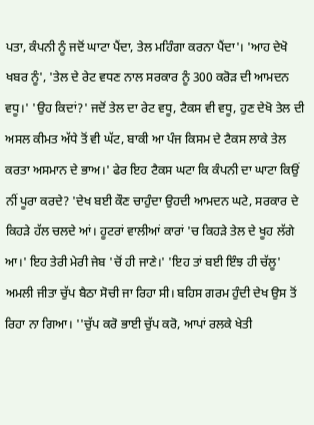ਪਤਾ, ਕੰਪਨੀ ਨੂੰ ਜਦੋਂ ਘਾਟਾ ਪੈਂਦਾ, ਤੇਲ ਮਹਿੰਗਾ ਕਰਨਾ ਪੈਂਦਾ'। 'ਆਹ ਦੇਖੋ ਖਬਰ ਨੂੰ', 'ਤੇਲ ਦੇ ਰੇਟ ਵਧਣ ਨਾਲ ਸਰਕਾਰ ਨੂੰ 300 ਕਰੋੜ ਦੀ ਆਮਦਨ ਵਧੂ।' 'ਉਹ ਕਿਦਾਂ?' ਜਦੋਂ ਤੇਲ ਦਾ ਰੇਟ ਵਧੂ, ਟੈਕਸ ਵੀ ਵਧੂ, ਹੁਣ ਦੇਖੋ ਤੇਲ ਦੀ ਅਸਲ ਕੀਮਤ ਅੱਧੇ ਤੋਂ ਵੀ ਘੱਟ, ਬਾਕੀ ਆ ਪੰਜ ਕਿਸਮ ਦੇ ਟੈਕਸ ਲਾਕੇ ਤੇਲ ਕਰਤਾ ਅਸਮਾਨ ਦੇ ਭਾਅ।' ਫੇਰ ਇਹ ਟੈਕਸ ਘਟਾ ਕਿ ਕੰਪਨੀ ਦਾ ਘਾਟਾ ਕਿਉਂ ਨੀਂ ਪੂਰਾ ਕਰਦੇ? 'ਦੇਖ ਬਈ ਕੌਣ ਚਾਹੁੰਦਾ ਉਹਦੀ ਆਮਦਨ ਘਟੇ, ਸਰਕਾਰ ਦੇ ਕਿਹੜੇ ਹੱਲ ਚਲਦੇ ਆਂ। ਹੂਟਰਾਂ ਵਾਲੀਆਂ ਕਾਰਾਂ 'ਚ ਕਿਹੜੇ ਤੇਲ ਦੇ ਖੂਹ ਲੱਗੇ ਆ।' ਇਹ ਤੇਰੀ ਮੇਰੀ ਜੇਬ 'ਚੋਂ ਹੀ ਜਾਣੇ।' 'ਇਹ ਤਾਂ ਬਈ ਇੰਝ ਹੀ ਚੱਲੂ' ਅਮਲੀ ਜੀਤਾ ਚੁੱਪ ਬੈਠਾ ਸੋਚੀ ਜਾ ਰਿਹਾ ਸੀ। ਬਹਿਸ ਗਰਮ ਹੁੰਦੀ ਦੇਖ ਉਸ ਤੋਂ ਰਿਹਾ ਨਾ ਗਿਆ। ''ਚੁੱਪ ਕਰੋ ਭਾਈ ਚੁੱਪ ਕਰੋ, ਆਪਾਂ ਰਲਕੇ ਖੇਤੀ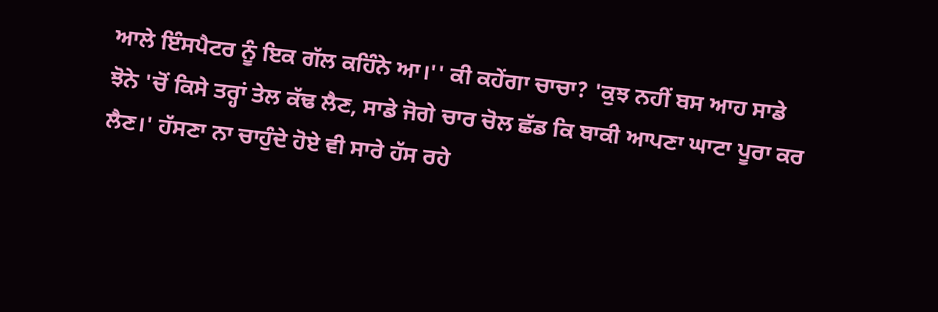ਆਲੇ ਇੰਸਪੈਟਰ ਨੂੰ ਇਕ ਗੱਲ ਕਹਿੰਨੇ ਆ।'' ਕੀ ਕਹੇਂਗਾ ਚਾਚਾ? 'ਕੁਝ ਨਹੀਂ ਬਸ ਆਹ ਸਾਡੇ ਝੋਨੇ 'ਚੋਂ ਕਿਸੇ ਤਰ੍ਹਾਂ ਤੇਲ ਕੱਢ ਲੈਣ, ਸਾਡੇ ਜੋਗੇ ਚਾਰ ਚੋਲ ਛੱਡ ਕਿ ਬਾਕੀ ਆਪਣਾ ਘਾਟਾ ਪੂਰਾ ਕਰ ਲੈਣ।' ਹੱਸਣਾ ਨਾ ਚਾਹੁੰਦੇ ਹੋਏ ਵੀ ਸਾਰੇ ਹੱਸ ਰਹੇ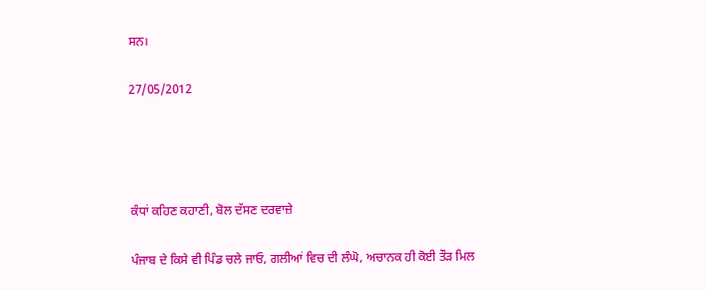ਸਨ।

27/05/2012




ਕੰਧਾਂ ਕਹਿਣ ਕਹਾਣੀ, ਬੋਲ ਦੱਸਣ ਦਰਵਾਜ਼ੇ

ਪੰਜਾਬ ਦੇ ਕਿਸੇ ਵੀ ਪਿੰਡ ਚਲੇ ਜਾਓ, ਗਲੀਆਂ ਵਿਚ ਦੀ ਲੰਘੋ, ਅਚਾਨਕ ਹੀ ਕੋਈ ਤੌੜ ਮਿਲ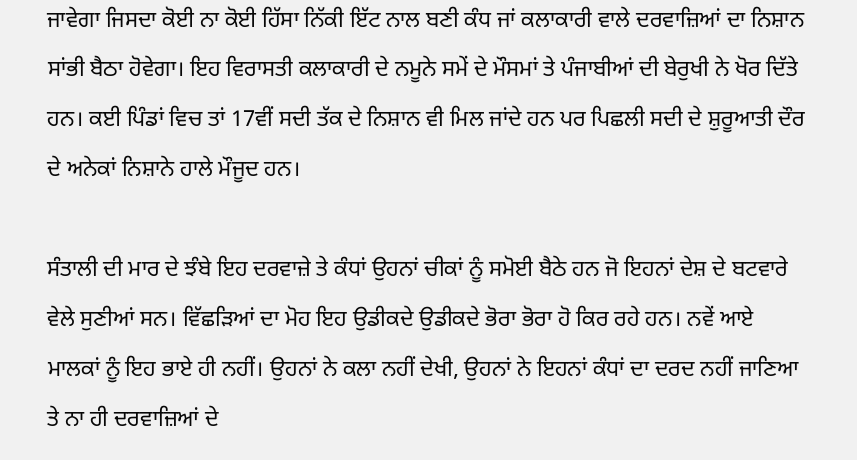ਜਾਵੇਗਾ ਜਿਸਦਾ ਕੋਈ ਨਾ ਕੋਈ ਹਿੱਸਾ ਨਿੱਕੀ ਇੱਟ ਨਾਲ ਬਣੀ ਕੰਧ ਜਾਂ ਕਲਾਕਾਰੀ ਵਾਲੇ ਦਰਵਾਜ਼ਿਆਂ ਦਾ ਨਿਸ਼ਾਨ ਸਾਂਭੀ ਬੈਠਾ ਹੋਵੇਗਾ। ਇਹ ਵਿਰਾਸਤੀ ਕਲਾਕਾਰੀ ਦੇ ਨਮੂਨੇ ਸਮੇਂ ਦੇ ਮੌਸਮਾਂ ਤੇ ਪੰਜਾਬੀਆਂ ਦੀ ਬੇਰੁਖੀ ਨੇ ਖੋਰ ਦਿੱਤੇ ਹਨ। ਕਈ ਪਿੰਡਾਂ ਵਿਚ ਤਾਂ 17ਵੀਂ ਸਦੀ ਤੱਕ ਦੇ ਨਿਸ਼ਾਨ ਵੀ ਮਿਲ ਜਾਂਦੇ ਹਨ ਪਰ ਪਿਛਲੀ ਸਦੀ ਦੇ ਸ਼ੁਰੂਆਤੀ ਦੌਰ ਦੇ ਅਨੇਕਾਂ ਨਿਸ਼ਾਨੇ ਹਾਲੇ ਮੌਜੂਦ ਹਨ।

ਸੰਤਾਲੀ ਦੀ ਮਾਰ ਦੇ ਝੰਬੇ ਇਹ ਦਰਵਾਜ਼ੇ ਤੇ ਕੰਧਾਂ ਉਹਨਾਂ ਚੀਕਾਂ ਨੂੰ ਸਮੋਈ ਬੈਠੇ ਹਨ ਜੋ ਇਹਨਾਂ ਦੇਸ਼ ਦੇ ਬਟਵਾਰੇ ਵੇਲੇ ਸੁਣੀਆਂ ਸਨ। ਵਿੱਛੜਿਆਂ ਦਾ ਮੋਹ ਇਹ ਉਡੀਕਦੇ ਉਡੀਕਦੇ ਭੋਰਾ ਭੋਰਾ ਹੋ ਕਿਰ ਰਹੇ ਹਨ। ਨਵੇਂ ਆਏ ਮਾਲਕਾਂ ਨੂੰ ਇਹ ਭਾਏ ਹੀ ਨਹੀਂ। ਉਹਨਾਂ ਨੇ ਕਲਾ ਨਹੀਂ ਦੇਖੀ, ਉਹਨਾਂ ਨੇ ਇਹਨਾਂ ਕੰਧਾਂ ਦਾ ਦਰਦ ਨਹੀਂ ਜਾਣਿਆ ਤੇ ਨਾ ਹੀ ਦਰਵਾਜ਼ਿਆਂ ਦੇ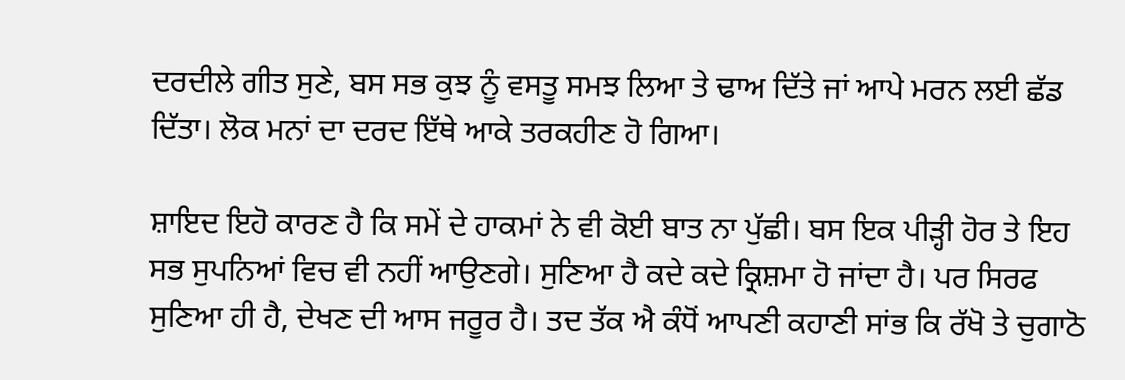ਦਰਦੀਲੇ ਗੀਤ ਸੁਣੇ, ਬਸ ਸਭ ਕੁਝ ਨੂੰ ਵਸਤੂ ਸਮਝ ਲਿਆ ਤੇ ਢਾਅ ਦਿੱਤੇ ਜਾਂ ਆਪੇ ਮਰਨ ਲਈ ਛੱਡ ਦਿੱਤਾ। ਲੋਕ ਮਨਾਂ ਦਾ ਦਰਦ ਇੱਥੇ ਆਕੇ ਤਰਕਹੀਣ ਹੋ ਗਿਆ।

ਸ਼ਾਇਦ ਇਹੋ ਕਾਰਣ ਹੈ ਕਿ ਸਮੇਂ ਦੇ ਹਾਕਮਾਂ ਨੇ ਵੀ ਕੋਈ ਬਾਤ ਨਾ ਪੁੱਛੀ। ਬਸ ਇਕ ਪੀੜ੍ਹੀ ਹੋਰ ਤੇ ਇਹ ਸਭ ਸੁਪਨਿਆਂ ਵਿਚ ਵੀ ਨਹੀਂ ਆਉਣਗੇ। ਸੁਣਿਆ ਹੈ ਕਦੇ ਕਦੇ ਕ੍ਰਿਸ਼ਮਾ ਹੋ ਜਾਂਦਾ ਹੈ। ਪਰ ਸਿਰਫ ਸੁਣਿਆ ਹੀ ਹੈ, ਦੇਖਣ ਦੀ ਆਸ ਜਰੂਰ ਹੈ। ਤਦ ਤੱਕ ਐ ਕੰਧੋਂ ਆਪਣੀ ਕਹਾਣੀ ਸਾਂਭ ਕਿ ਰੱਖੋ ਤੇ ਚੁਗਾਠੋ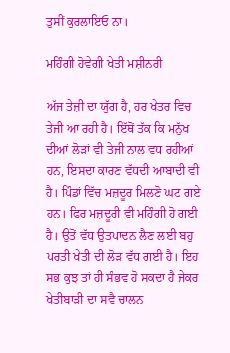ਤੁਸੀਂ ਕੁਰਲਾਇਓ ਨਾ।

ਮਹਿੰਗੀ ਹੋਵੇਗੀ ਖੇਤੀ ਮਸ਼ੀਨਰੀ

ਅੱਜ ਤੇਜ਼ੀ ਦਾ ਯੁੱਗ ਹੈ, ਹਰ ਖੇਤਰ ਵਿਚ ਤੇਜੀ ਆ ਰਹੀ ਹੈ। ਇੱਥੋਂ ਤੱਕ ਕਿ ਮਨੁੱਖ ਦੀਆਂ ਲੋੜਾਂ ਵੀ ਤੇਜੀ ਨਾਲ ਵਧ ਰਹੀਆਂ ਹਨ, ਇਸਦਾ ਕਾਰਣ ਵੱਧਦੀ ਆਬਾਦੀ ਵੀ ਹੈ। ਪਿੰਡਾਂ ਵਿੱਚ ਮਜ਼ਦੂਰ ਮਿਲਣੋ ਘਟ ਗਏ ਹਨ। ਫਿਰ ਮਜ਼ਦੂਰੀ ਵੀ ਮਹਿੰਗੀ ਹੋ ਗਈ ਹੈ। ਉਤੋਂ ਵੱਧ ਉਤਪਾਦਨ ਲੈਣ ਲਈ ਬਹੁ ਪਰਤੀ ਖੇਤੀ ਦੀ ਲੋੜ ਵੱਧ ਗਈ ਹੈ। ਇਹ ਸਭ ਕੁਝ ਤਾਂ ਹੀ ਸੰਭਵ ਹੋ ਸਕਦਾ ਹੈ ਜੇਕਰ ਖੇਤੀਬਾੜੀ ਦਾ ਸਵੈ ਚਾਲਨ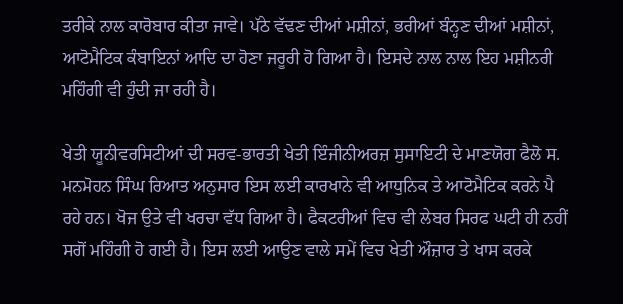ਤਰੀਕੇ ਨਾਲ ਕਾਰੋਬਾਰ ਕੀਤਾ ਜਾਵੇ। ਪੱਠੇ ਵੱਢਣ ਦੀਆਂ ਮਸ਼ੀਨਾਂ, ਭਰੀਆਂ ਬੰਨ੍ਹਣ ਦੀਆਂ ਮਸ਼ੀਨਾਂ, ਆਟੋਮੈਟਿਕ ਕੰਬਾਇਨਾਂ ਆਦਿ ਦਾ ਹੋਣਾ ਜਰੂਰੀ ਹੋ ਗਿਆ ਹੈ। ਇਸਦੇ ਨਾਲ ਨਾਲ ਇਹ ਮਸ਼ੀਨਰੀ ਮਹਿੰਗੀ ਵੀ ਹੁੰਦੀ ਜਾ ਰਹੀ ਹੈ।

ਖੇਤੀ ਯੂਨੀਵਰਸਿਟੀਆਂ ਦੀ ਸਰਵ-ਭਾਰਤੀ ਖੇਤੀ ਇੰਜੀਨੀਅਰਜ਼ ਸੁਸਾਇਟੀ ਦੇ ਮਾਣਯੋਗ ਫੈਲੋ ਸ. ਮਨਮੋਹਨ ਸਿੰਘ ਰਿਆਤ ਅਨੁਸਾਰ ਇਸ ਲਈ ਕਾਰਖਾਨੇ ਵੀ ਆਧੁਨਿਕ ਤੇ ਆਟੋਮੈਟਿਕ ਕਰਨੇ ਪੈ ਰਹੇ ਹਨ। ਖੋਜ ਉਤੇ ਵੀ ਖਰਚਾ ਵੱਧ ਗਿਆ ਹੈ। ਫੈਕਟਰੀਆਂ ਵਿਚ ਵੀ ਲੇਬਰ ਸਿਰਫ ਘਟੀ ਹੀ ਨਹੀਂ ਸਗੋਂ ਮਹਿੰਗੀ ਹੋ ਗਈ ਹੈ। ਇਸ ਲਈ ਆਉਣ ਵਾਲੇ ਸਮੇਂ ਵਿਚ ਖੇਤੀ ਔਜ਼ਾਰ ਤੇ ਖਾਸ ਕਰਕੇ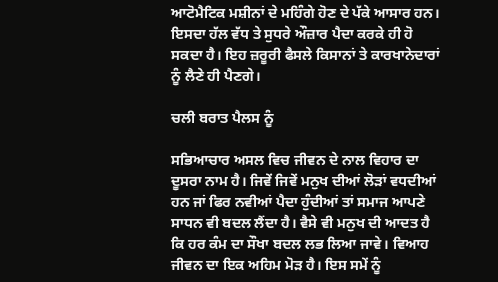ਆਟੋਮੈਟਿਕ ਮਸ਼ੀਨਾਂ ਦੇ ਮਹਿੰਗੇ ਹੋਣ ਦੇ ਪੱਕੇ ਆਸਾਰ ਹਨ। ਇਸਦਾ ਹੱਲ ਵੱਧ ਤੇ ਸੁਧਰੇ ਔਜ਼ਾਰ ਪੈਦਾ ਕਰਕੇ ਹੀ ਹੋ ਸਕਦਾ ਹੈ। ਇਹ ਜ਼ਰੂਰੀ ਫੈਸਲੇ ਕਿਸਾਨਾਂ ਤੇ ਕਾਰਖਾਨੇਦਾਰਾਂ ਨੂੰ ਲੈਣੇ ਹੀ ਪੈਣਗੇ।

ਚਲੀ ਬਰਾਤ ਪੈਲਸ ਨੂੰ

ਸਭਿਆਚਾਰ ਅਸਲ ਵਿਚ ਜੀਵਨ ਦੇ ਨਾਲ ਵਿਹਾਰ ਦਾ ਦੂਸਰਾ ਨਾਮ ਹੈ। ਜਿਵੇਂ ਜਿਵੇਂ ਮਨੁਖ ਦੀਆਂ ਲੋੜਾਂ ਵਧਦੀਆਂ ਹਨ ਜਾਂ ਫਿਰ ਨਵੀਆਂ ਪੈਦਾ ਹੁੰਦੀਆਂ ਤਾਂ ਸਮਾਜ ਆਪਣੇ ਸਾਧਨ ਵੀ ਬਦਲ ਲੈਂਦਾ ਹੈ। ਵੈਸੇ ਵੀ ਮਨੁਖ ਦੀ ਆਦਤ ਹੈ ਕਿ ਹਰ ਕੰਮ ਦਾ ਸੌਖਾ ਬਦਲ ਲਭ ਲਿਆ ਜਾਵੇ। ਵਿਆਹ ਜੀਵਨ ਦਾ ਇਕ ਅਹਿਮ ਮੋੜ ਹੈ। ਇਸ ਸਮੇਂ ਨੂੰ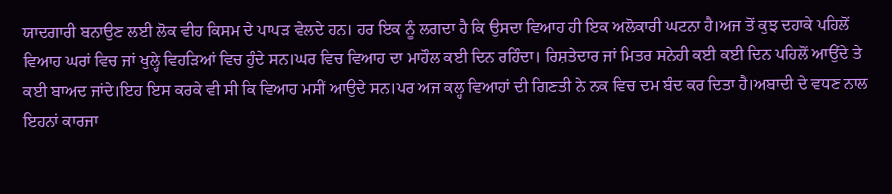ਯਾਦਗਾਰੀ ਬਨਾਉਣ ਲਈ ਲੋਕ ਵੀਹ ਕਿਸਮ ਦੇ ਪਾਪੜ ਵੇਲਦੇ ਹਨ। ਹਰ ਇਕ ਨੂੰ ਲਗਦਾ ਹੈ ਕਿ ਉਸਦਾ ਵਿਆਹ ਹੀ ਇਕ ਅਲੋਕਾਰੀ ਘਟਨਾ ਹੈ।ਅਜ ਤੋਂ ਕੁਝ ਦਹਾਕੇ ਪਹਿਲੋਂ ਵਿਆਹ ਘਰਾਂ ਵਿਚ ਜਾਂ ਖੁਲ੍ਹੇ ਵਿਹੜਿਆਂ ਵਿਚ ਹੁੰਦੇ ਸਨ।ਘਰ ਵਿਚ ਵਿਆਹ ਦਾ ਮਾਹੌਲ ਕਈ ਦਿਨ ਰਹਿੰਦਾ। ਰਿਸ਼ਤੇਦਾਰ ਜਾਂ ਮਿਤਰ ਸਨੇਹੀ ਕਈ ਕਈ ਦਿਨ ਪਹਿਲੋਂ ਆਉਂਦੇ ਤੇ ਕਈ ਬਾਅਦ ਜਾਂਦੇ।ਇਹ ਇਸ ਕਰਕੇ ਵੀ ਸੀ ਕਿ ਵਿਆਹ ਮਸੀਂ ਆਉਦੇ ਸਨ।ਪਰ ਅਜ ਕਲ੍ਹ ਵਿਆਹਾਂ ਦੀ ਗਿਣਤੀ ਨੇ ਨਕ ਵਿਚ ਦਮ ਬੰਦ ਕਰ ਦਿਤਾ ਹੈ।ਅਬਾਦੀ ਦੇ ਵਧਣ ਨਾਲ ਇਹਨਾਂ ਕਾਰਜਾ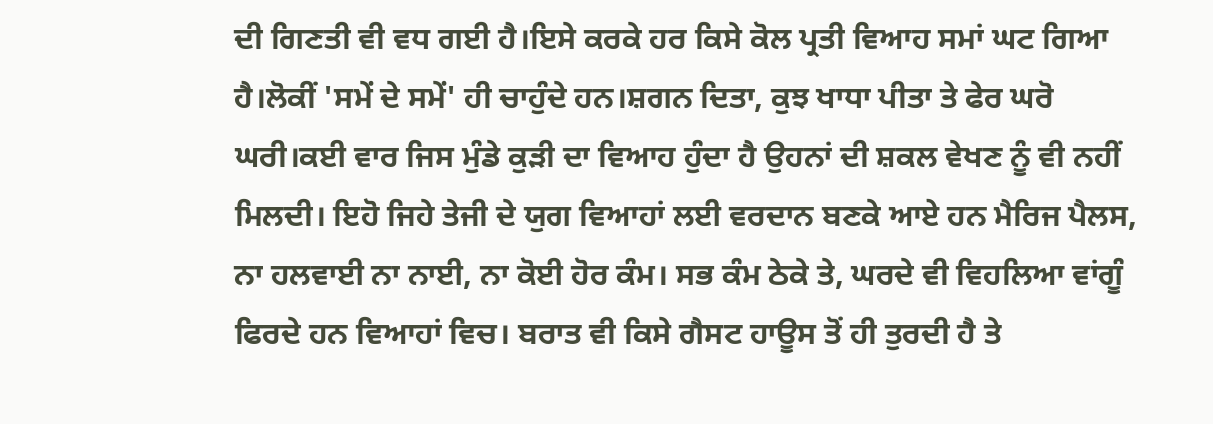ਦੀ ਗਿਣਤੀ ਵੀ ਵਧ ਗਈ ਹੈ।ਇਸੇ ਕਰਕੇ ਹਰ ਕਿਸੇ ਕੋਲ ਪ੍ਰਤੀ ਵਿਆਹ ਸਮਾਂ ਘਟ ਗਿਆ ਹੈ।ਲੋਕੀਂ 'ਸਮੇਂ ਦੇ ਸਮੇਂ' ਹੀ ਚਾਹੁੰਦੇ ਹਨ।ਸ਼ਗਨ ਦਿਤਾ, ਕੁਝ ਖਾਧਾ ਪੀਤਾ ਤੇ ਫੇਰ ਘਰੋ ਘਰੀ।ਕਈ ਵਾਰ ਜਿਸ ਮੁੰਡੇ ਕੁੜੀ ਦਾ ਵਿਆਹ ਹੁੰਦਾ ਹੈ ਉਹਨਾਂ ਦੀ ਸ਼ਕਲ ਵੇਖਣ ਨੂੰ ਵੀ ਨਹੀਂ ਮਿਲਦੀ। ਇਹੋ ਜਿਹੇ ਤੇਜੀ ਦੇ ਯੁਗ ਵਿਆਹਾਂ ਲਈ ਵਰਦਾਨ ਬਣਕੇ ਆਏ ਹਨ ਮੈਰਿਜ ਪੈਲਸ, ਨਾ ਹਲਵਾਈ ਨਾ ਨਾਈ, ਨਾ ਕੋਈ ਹੋਰ ਕੰਮ। ਸਭ ਕੰਮ ਠੇਕੇ ਤੇ, ਘਰਦੇ ਵੀ ਵਿਹਲਿਆ ਵਾਂਗੂੰ ਫਿਰਦੇ ਹਨ ਵਿਆਹਾਂ ਵਿਚ। ਬਰਾਤ ਵੀ ਕਿਸੇ ਗੈਸਟ ਹਾਊਸ ਤੋਂ ਹੀ ਤੁਰਦੀ ਹੈ ਤੇ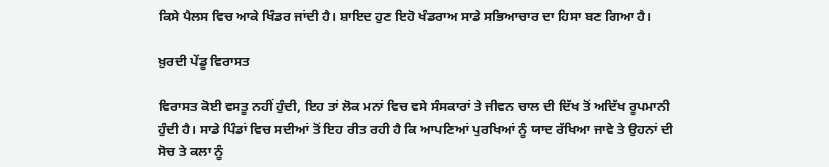ਕਿਸੇ ਪੈਲਸ ਵਿਚ ਆਕੇ ਖਿੰਡਰ ਜਾਂਦੀ ਹੈ। ਸ਼ਾਇਦ ਹੁਣ ਇਹੋ ਖੰਡਰਾਅ ਸਾਡੇ ਸਭਿਆਚਾਰ ਦਾ ਹਿਸਾ ਬਣ ਗਿਆ ਹੈ।

ਖ਼ੁਰਦੀ ਪੇਂਡੂ ਵਿਰਾਸਤ

ਵਿਰਾਸਤ ਕੋਈ ਵਸਤੂ ਨਹੀਂ ਹੁੰਦੀ, ਇਹ ਤਾਂ ਲੋਕ ਮਨਾਂ ਵਿਚ ਵਸੇ ਸੰਸਕਾਰਾਂ ਤੇ ਜੀਵਨ ਚਾਲ ਦੀ ਦਿੱਖ ਤੋਂ ਅਦਿੱਖ ਰੂਪਮਾਨੀ ਹੁੰਦੀ ਹੈ। ਸਾਡੇ ਪਿੰਡਾਂ ਵਿਚ ਸਦੀਆਂ ਤੋਂ ਇਹ ਰੀਤ ਰਹੀ ਹੈ ਕਿ ਆਪਣਿਆਂ ਪੁਰਖਿਆਂ ਨੂੰ ਯਾਦ ਰੱਖਿਆ ਜਾਵੇ ਤੇ ਉਹਨਾਂ ਦੀ ਸੋਚ ਤੇ ਕਲਾ ਨੂੰ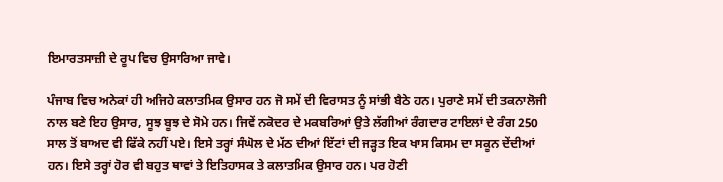ਇਮਾਰਤਸਾਜ਼ੀ ਦੇ ਰੂਪ ਵਿਚ ਉਸਾਰਿਆ ਜਾਵੇ।

ਪੰਜਾਬ ਵਿਚ ਅਨੇਕਾਂ ਹੀ ਅਜਿਹੇ ਕਲਾਤਮਿਕ ਉਸਾਰ ਹਨ ਜੋ ਸਮੇਂ ਦੀ ਵਿਰਾਸਤ ਨੂੰ ਸਾਂਭੀ ਬੈਠੇ ਹਨ। ਪੁਰਾਣੇ ਸਮੇਂ ਦੀ ਤਕਨਾਲੋਜੀ ਨਾਲ ਬਣੇ ਇਹ ਉਸਾਰ, ਸੂਝ ਬੂਝ ਦੇ ਸੋਮੇ ਹਨ। ਜਿਵੇਂ ਨਕੋਦਰ ਦੇ ਮਕਬਰਿਆਂ ਉਤੇ ਲੱਗੀਆਂ ਰੰਗਦਾਰ ਟਾਇਲਾਂ ਦੇ ਰੰਗ 250 ਸਾਲ ਤੋਂ ਬਾਅਦ ਵੀ ਫਿੱਕੇ ਨਹੀਂ ਪਏ। ਇਸੇ ਤਰ੍ਹਾਂ ਸੰਘੋਲ ਦੇ ਮੱਠ ਦੀਆਂ ਇੱਟਾਂ ਦੀ ਜੜ੍ਹਤ ਇਕ ਖਾਸ ਕਿਸਮ ਦਾ ਸਕੂਨ ਦੇਂਦੀਆਂ ਹਨ। ਇਸੇ ਤਰ੍ਹਾਂ ਹੋਰ ਵੀ ਬਹੁਤ ਥਾਵਾਂ ਤੇ ਇਤਿਹਾਸਕ ਤੇ ਕਲਾਤਮਿਕ ਉਸਾਰ ਹਨ। ਪਰ ਹੋਣੀ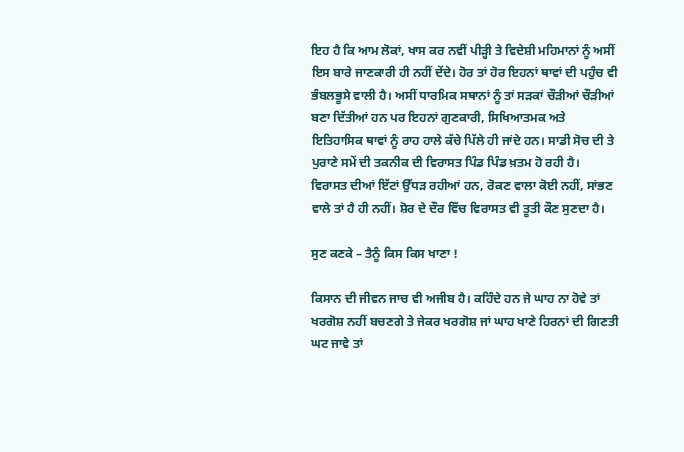ਇਹ ਹੈ ਕਿ ਆਮ ਲੋਕਾਂ, ਖਾਸ ਕਰ ਨਵੀਂ ਪੀੜ੍ਹੀ ਤੇ ਵਿਦੇਸ਼ੀ ਮਹਿਮਾਨਾਂ ਨੂੰ ਅਸੀਂ ਇਸ ਬਾਰੇ ਜਾਣਕਾਰੀ ਹੀ ਨਹੀਂ ਦੇਂਦੇ। ਹੋਰ ਤਾਂ ਹੋਰ ਇਹਨਾਂ ਥਾਵਾਂ ਦੀ ਪਹੁੰਚ ਵੀ ਭੰਬਲਭੂਸੇ ਵਾਲੀ ਹੈ। ਅਸੀਂ ਧਾਰਮਿਕ ਸਥਾਨਾਂ ਨੂੰ ਤਾਂ ਸੜਕਾਂ ਚੌੜੀਆਂ ਚੌੜੀਆਂ ਬਣਾ ਦਿੱਤੀਆਂ ਹਨ ਪਰ ਇਹਨਾਂ ਗੁਣਕਾਰੀ, ਸਿਖਿਆਤਮਕ ਅਤੇ ਇਤਿਹਾਸਿਕ ਥਾਵਾਂ ਨੂੰ ਰਾਹ ਹਾਲੇ ਕੱਚੇ ਪਿੱਲੇ ਹੀ ਜਾਂਦੇ ਹਨ। ਸਾਡੀ ਸੋਚ ਦੀ ਤੇ ਪੁਰਾਣੇ ਸਮੇਂ ਦੀ ਤਕਨੀਕ ਦੀ ਵਿਰਾਸਤ ਪਿੰਡ ਪਿੰਡ ਖ਼ਤਮ ਹੋ ਰਹੀ ਹੈ। ਵਿਰਾਸਤ ਦੀਆਂ ਇੱਟਾਂ ਉੱਧੜ ਰਹੀਆਂ ਹਨ, ਰੋਕਣ ਵਾਲਾ ਕੋਈ ਨਹੀਂ, ਸਾਂਭਣ ਵਾਲੇ ਤਾਂ ਹੈ ਹੀ ਨਹੀਂ। ਸ਼ੋਰ ਦੇ ਦੌਰ ਵਿੱਚ ਵਿਰਾਸਤ ਵੀ ਤੂਤੀ ਕੌਣ ਸੁਣਦਾ ਹੈ।

ਸੁਣ ਕਣਕੇ – ਤੈਨੂੰ ਕਿਸ ਕਿਸ ਖਾਣਾ !

ਕਿਸਾਨ ਦੀ ਜੀਵਨ ਜਾਚ ਵੀ ਅਜੀਬ ਹੈ। ਕਹਿੰਦੇ ਹਨ ਜੇ ਘਾਹ ਨਾ ਹੋਵੇ ਤਾਂ ਖਰਗੋਸ਼ ਨਹੀਂ ਬਚਣਗੇ ਤੇ ਜੇਕਰ ਖਰਗੋਸ਼ ਜਾਂ ਘਾਹ ਖਾਣੇ ਹਿਰਨਾਂ ਦੀ ਗਿਣਤੀ ਘਟ ਜਾਵੇ ਤਾਂ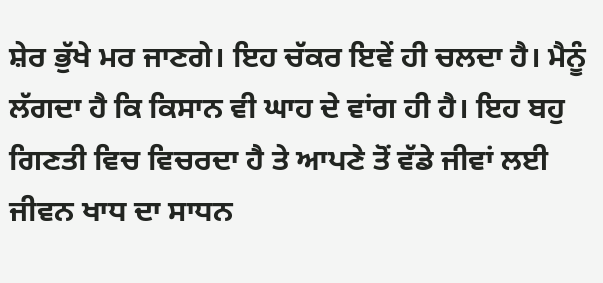ਸ਼ੇਰ ਭੁੱਖੇ ਮਰ ਜਾਣਗੇ। ਇਹ ਚੱਕਰ ਇਵੇਂ ਹੀ ਚਲਦਾ ਹੈ। ਮੈਨੂੰ ਲੱਗਦਾ ਹੈ ਕਿ ਕਿਸਾਨ ਵੀ ਘਾਹ ਦੇ ਵਾਂਗ ਹੀ ਹੈ। ਇਹ ਬਹੁ ਗਿਣਤੀ ਵਿਚ ਵਿਚਰਦਾ ਹੈ ਤੇ ਆਪਣੇ ਤੋਂ ਵੱਡੇ ਜੀਵਾਂ ਲਈ ਜੀਵਨ ਖਾਧ ਦਾ ਸਾਧਨ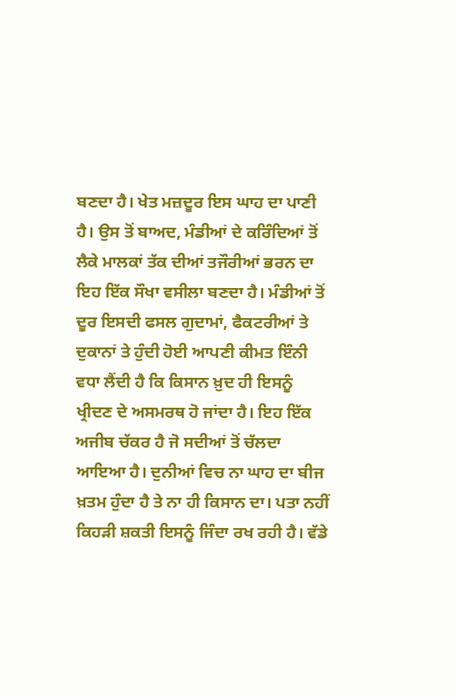ਬਣਦਾ ਹੈ। ਖੇਤ ਮਜ਼ਦੂਰ ਇਸ ਘਾਹ ਦਾ ਪਾਣੀ ਹੈ। ਉਸ ਤੋਂ ਬਾਅਦ, ਮੰਡੀਆਂ ਦੇ ਕਰਿੰਦਿਆਂ ਤੋਂ ਲੈਕੇ ਮਾਲਕਾਂ ਤੱਕ ਦੀਆਂ ਤਜੌਰੀਆਂ ਭਰਨ ਦਾ ਇਹ ਇੱਕ ਸੌਖਾ ਵਸੀਲਾ ਬਣਦਾ ਹੈ। ਮੰਡੀਆਂ ਤੋਂ ਦੂਰ ਇਸਦੀ ਫਸਲ ਗੁਦਾਮਾਂ, ਫੈਕਟਰੀਆਂ ਤੇ ਦੁਕਾਨਾਂ ਤੇ ਹੁੰਦੀ ਹੋਈ ਆਪਣੀ ਕੀਮਤ ਇੰਨੀ ਵਧਾ ਲੈਂਦੀ ਹੈ ਕਿ ਕਿਸਾਨ ਖ਼ੁਦ ਹੀ ਇਸਨੂੰ ਖ੍ਰੀਦਣ ਦੇ ਅਸਮਰਥ ਹੋ ਜਾਂਦਾ ਹੈ। ਇਹ ਇੱਕ ਅਜੀਬ ਚੱਕਰ ਹੈ ਜੋ ਸਦੀਆਂ ਤੋਂ ਚੱਲਦਾ ਆਇਆ ਹੈ। ਦੁਨੀਆਂ ਵਿਚ ਨਾ ਘਾਹ ਦਾ ਬੀਜ ਖ਼ਤਮ ਹੁੰਦਾ ਹੈ ਤੇ ਨਾ ਹੀ ਕਿਸਾਨ ਦਾ। ਪਤਾ ਨਹੀਂ ਕਿਹੜੀ ਸ਼ਕਤੀ ਇਸਨੂੰ ਜਿੰਦਾ ਰਖ ਰਹੀ ਹੈ। ਵੱਡੇ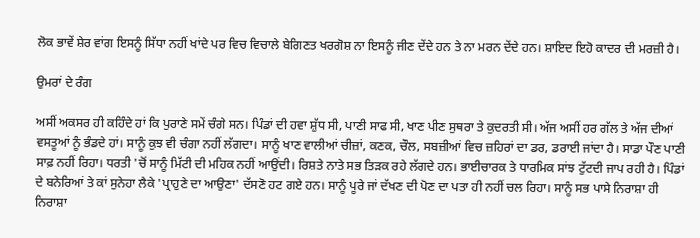ਲੋਕ ਭਾਵੇਂ ਸ਼ੇਰ ਵਾਂਗ ਇਸਨੂੰ ਸਿੱਧਾ ਨਹੀਂ ਖਾਂਦੇ ਪਰ ਵਿਚ ਵਿਚਾਲੇ ਬੇਗਿਣਤ ਖਰਗੋਸ਼ ਨਾ ਇਸਨੂੰ ਜੀਣ ਦੇਂਦੇ ਹਨ ਤੇ ਨਾ ਮਰਨ ਦੇਂਦੇ ਹਨ। ਸ਼ਾਇਦ ਇਹੋ ਕਾਦਰ ਦੀ ਮਰਜ਼ੀ ਹੈ।

ਉਮਰਾਂ ਦੇ ਰੰਗ

ਅਸੀਂ ਅਕਸਰ ਹੀ ਕਹਿੰਦੇ ਹਾਂ ਕਿ ਪੁਰਾਣੇ ਸਮੇਂ ਚੰਗੇ ਸਨ। ਪਿੰਡਾਂ ਦੀ ਹਵਾ ਸ਼ੁੱਧ ਸੀ, ਪਾਣੀ ਸਾਫ ਸੀ, ਖਾਣ ਪੀਣ ਸੁਥਰਾ ਤੇ ਕੁਦਰਤੀ ਸੀ। ਅੱਜ ਅਸੀਂ ਹਰ ਗੱਲ ਤੇ ਅੱਜ ਦੀਆਂ ਵਸਤੂਆਂ ਨੂੰ ਭੰਡਦੇ ਹਾਂ। ਸਾਨੂੰ ਕੁਝ ਵੀ ਚੰਗਾ ਨਹੀਂ ਲੱਗਦਾ। ਸਾਨੂੰ ਖਾਣ ਵਾਲੀਆਂ ਚੀਜ਼ਾਂ, ਕਣਕ, ਚੌਲ, ਸਬਜ਼ੀਆਂ ਵਿਚ ਜ਼ਹਿਰਾਂ ਦਾ ਡਰ, ਡਰਾਈ ਜਾਂਦਾ ਹੈ। ਸਾਡਾ ਪੌਣ ਪਾਣੀ ਸਾਫ਼ ਨਹੀਂ ਰਿਹਾ। ਧਰਤੀ 'ਚੋਂ ਸਾਨੂੰ ਮਿੱਟੀ ਦੀ ਮਹਿਕ ਨਹੀਂ ਆਉਂਦੀ। ਰਿਸ਼ਤੇ ਨਾਤੇ ਸਭ ਤਿੜਕ ਰਹੇ ਲੱਗਦੇ ਹਨ। ਭਾਈਚਾਰਕ ਤੇ ਧਾਰਮਿਕ ਸਾਂਝ ਟੁੱਟਦੀ ਜਾਪ ਰਹੀ ਹੈ। ਪਿੰਡਾਂ ਦੇ ਬਨੇਰਿਆਂ ਤੇ ਕਾਂ ਸੁਨੇਹਾ ਲੈਕੇ 'ਪ੍ਰਾਹੁਣੇ ਦਾ ਆਉਣਾ' ਦੱਸਣੋ ਹਟ ਗਏ ਹਨ। ਸਾਨੂੰ ਪੂਰੇ ਜਾਂ ਦੱਖਣ ਦੀ ਪੋਣ ਦਾ ਪਤਾ ਹੀ ਨਹੀਂ ਚਲ ਰਿਹਾ। ਸਾਨੂੰ ਸਭ ਪਾਸੇ ਨਿਰਾਸ਼ਾ ਹੀ ਨਿਰਾਸ਼ਾ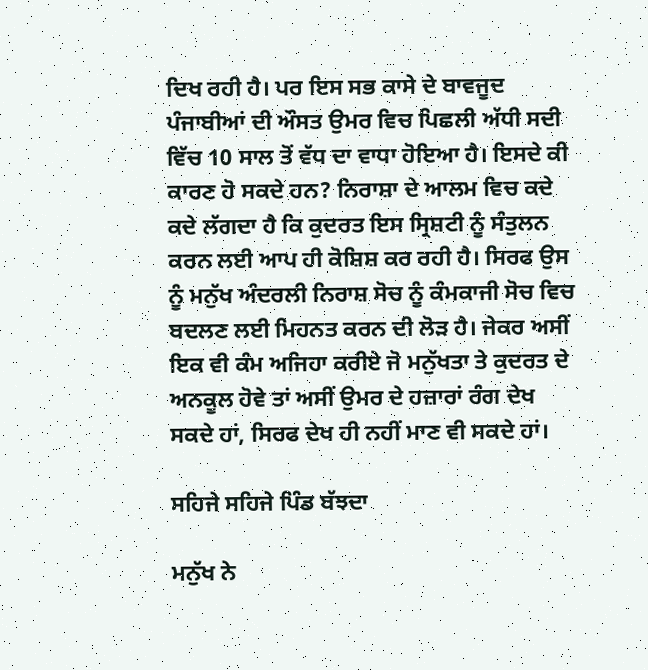ਦਿਖ ਰਹੀ ਹੈ। ਪਰ ਇਸ ਸਭ ਕਾਸੇ ਦੇ ਬਾਵਜੂਦ ਪੰਜਾਬੀਆਂ ਦੀ ਔਸਤ ਉਮਰ ਵਿਚ ਪਿਛਲੀ ਅੱਧੀ ਸਦੀ ਵਿੱਚ 10 ਸਾਲ ਤੋਂ ਵੱਧ ਦਾ ਵਾਧਾ ਹੋਇਆ ਹੈ। ਇਸਦੇ ਕੀ ਕਾਰਣ ਹੋ ਸਕਦੇ ਹਨ? ਨਿਰਾਸ਼ਾ ਦੇ ਆਲਮ ਵਿਚ ਕਦੇ ਕਦੇ ਲੱਗਦਾ ਹੈ ਕਿ ਕੁਦਰਤ ਇਸ ਸ੍ਰਿਸ਼ਟੀ ਨੂੰ ਸੰਤੁਲਨ ਕਰਨ ਲਈ ਆਪ ਹੀ ਕੋਸ਼ਿਸ਼ ਕਰ ਰਹੀ ਹੈ। ਸਿਰਫ ਉਸ ਨੂੰ ਮਨੁੱਖ ਅੰਦਰਲੀ ਨਿਰਾਸ਼ ਸੋਚ ਨੂੰ ਕੰਮਕਾਜੀ ਸੋਚ ਵਿਚ ਬਦਲਣ ਲਈ ਮਿਹਨਤ ਕਰਨ ਦੀ ਲੋੜ ਹੈ। ਜੇਕਰ ਅਸੀਂ ਇਕ ਵੀ ਕੰਮ ਅਜਿਹਾ ਕਰੀਏ ਜੋ ਮਨੁੱਖਤਾ ਤੇ ਕੁਦਰਤ ਦੇ ਅਨਕੂਲ ਹੋਵੇ ਤਾਂ ਅਸੀਂ ਉਮਰ ਦੇ ਹਜ਼ਾਰਾਂ ਰੰਗ ਦੇਖ ਸਕਦੇ ਹਾਂ, ਸਿਰਫ ਦੇਖ ਹੀ ਨਹੀਂ ਮਾਣ ਵੀ ਸਕਦੇ ਹਾਂ।

ਸਹਿਜੇ ਸਹਿਜੇ ਪਿੰਡ ਬੱਝਦਾ

ਮਨੁੱਖ ਨੇ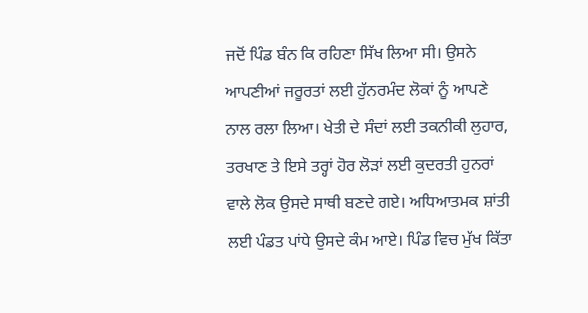ਜਦੋਂ ਪਿੰਡ ਬੰਨ ਕਿ ਰਹਿਣਾ ਸਿੱਖ ਲਿਆ ਸੀ। ਉਸਨੇ ਆਪਣੀਆਂ ਜਰੂਰਤਾਂ ਲਈ ਹੁੱਨਰਮੰਦ ਲੋਕਾਂ ਨੂੰ ਆਪਣੇ ਨਾਲ ਰਲਾ ਲਿਆ। ਖੇਤੀ ਦੇ ਸੰਦਾਂ ਲਈ ਤਕਨੀਕੀ ਲੁਹਾਰ, ਤਰਖਾਣ ਤੇ ਇਸੇ ਤਰ੍ਹਾਂ ਹੋਰ ਲੋੜਾਂ ਲਈ ਕੁਦਰਤੀ ਹੁਨਰਾਂ ਵਾਲੇ ਲੋਕ ਉਸਦੇ ਸਾਥੀ ਬਣਦੇ ਗਏ। ਅਧਿਆਤਮਕ ਸ਼ਾਂਤੀ ਲਈ ਪੰਡਤ ਪਾਂਧੇ ਉਸਦੇ ਕੰਮ ਆਏ। ਪਿੰਡ ਵਿਚ ਮੁੱਖ ਕਿੱਤਾ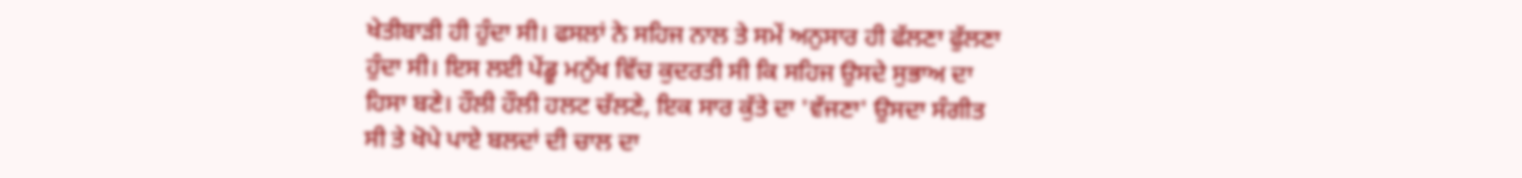ਖੇਤੀਬਾੜੀ ਹੀ ਹੁੰਦਾ ਸੀ। ਫਸਲਾਂ ਨੇ ਸਹਿਜ ਨਾਲ ਤੇ ਸਮੇਂ ਅਨੁਸਾਰ ਹੀ ਫੱਲਣਾ ਫੁੱਲਣਾ ਹੁੰਦਾ ਸੀ। ਇਸ ਲਈ ਪੇਂਡੂ ਮਨੁੱਖ ਵਿੱਚ ਕੁਦਰਤੀ ਸੀ ਕਿ ਸਹਿਜ ਉਸਦੇ ਸੁਭਾਅ ਦਾ ਹਿਸਾ ਬਣੇ। ਹੌਲੀ ਹੌਲੀ ਹਲਟ ਚੱਲਣੇ, ਇਕ ਸਾਰ ਕੁੱਤੇ ਦਾ 'ਵੱਜਣਾ' ਉਸਦਾ ਸੰਗੀਤ ਸੀ ਤੇ ਖੋਪੇ ਪਾਏ ਬਲਦਾਂ ਦੀ ਚਾਲ ਦਾ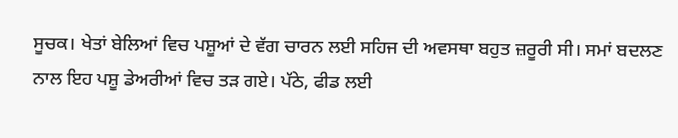ਸੂਚਕ। ਖੇਤਾਂ ਬੇਲਿਆਂ ਵਿਚ ਪਸ਼ੂਆਂ ਦੇ ਵੱਗ ਚਾਰਨ ਲਈ ਸਹਿਜ ਦੀ ਅਵਸਥਾ ਬਹੁਤ ਜ਼ਰੂਰੀ ਸੀ। ਸਮਾਂ ਬਦਲਣ ਨਾਲ ਇਹ ਪਸ਼ੂ ਡੇਅਰੀਆਂ ਵਿਚ ਤੜ ਗਏ। ਪੱਠੇ, ਫੀਡ ਲਈ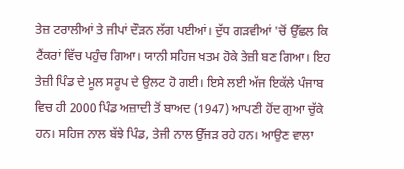ਤੇਜ਼ ਟਰਾਲੀਆਂ ਤੇ ਜੀਪਾਂ ਦੌੜਨ ਲੱਗ ਪਈਆਂ। ਦੁੱਧ ਗੜਵੀਆਂ 'ਚੋਂ ਉੱਛਲ ਕਿ ਟੈਂਕਰਾਂ ਵਿੱਚ ਪਹੁੰਚ ਗਿਆ। ਯਾਨੀ ਸਹਿਜ ਖਤਮ ਹੋਕੇ ਤੇਜ਼ੀ ਬਣ ਗਿਆ। ਇਹ ਤੇਜ਼ੀ ਪਿੰਡ ਦੇ ਮੂਲ ਸਰੂਪ ਦੇ ਉਲਟ ਹੋ ਗਈ। ਇਸੇ ਲਈ ਅੱਜ ਇਕੱਲੇ ਪੰਜਾਬ ਵਿਚ ਹੀ 2000 ਪਿੰਡ ਅਜ਼ਾਦੀ ਤੋਂ ਬਾਅਦ (1947) ਆਪਣੀ ਹੋਂਦ ਗੁਆ ਚੁੱਕੇ ਹਨ। ਸਹਿਜ ਨਾਲ ਬੱਝੇ ਪਿੰਡ, ਤੇਜੀ ਨਾਲ ਉੱਜੜ ਰਹੇ ਹਨ। ਆਉਣ ਵਾਲਾ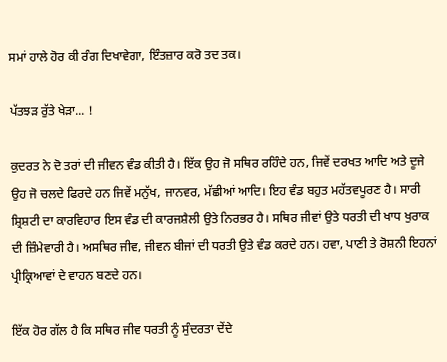ਸਮਾਂ ਹਾਲੇ ਹੋਰ ਕੀ ਰੰਗ ਦਿਖਾਵੇਗਾ, ਇੰਤਜ਼ਾਰ ਕਰੋ ਤਦ ਤਕ।

ਪੱਤਝੜ ਰੁੱਤੇ ਖੇੜਾ... !

ਕੁਦਰਤ ਨੇ ਦੋ ਤਰਾਂ ਦੀ ਜੀਵਨ ਵੰਡ ਕੀਤੀ ਹੈ। ਇੱਕ ਉਹ ਜੋ ਸਥਿਰ ਰਹਿੰਦੇ ਹਨ, ਜਿਵੇਂ ਦਰਖਤ ਆਦਿ ਅਤੇ ਦੂਜੇ ਉਹ ਜੋ ਚਲਦੇ ਫਿਰਦੇ ਹਨ ਜਿਵੇਂ ਮਨੁੱਖ, ਜਾਨਵਰ, ਮੱਛੀਆਂ ਆਦਿ। ਇਹ ਵੰਡ ਬਹੁਤ ਮਹੱਤਵਪੂਰਣ ਹੈ। ਸਾਰੀ ਸ਼੍ਰਿਸ਼ਟੀ ਦਾ ਕਾਰਵਿਹਾਰ ਇਸ ਵੰਡ ਦੀ ਕਾਰਜਸ਼ੈਲੀ ਉਤੇ ਨਿਰਭਰ ਹੈ। ਸਥਿਰ ਜੀਵਾਂ ਉਤੇ ਧਰਤੀ ਦੀ ਖਾਧ ਖੁਰਾਕ ਦੀ ਜ਼ਿੰਮੇਵਾਰੀ ਹੈ। ਅਸਥਿਰ ਜੀਵ, ਜੀਵਨ ਬੀਜਾਂ ਦੀ ਧਰਤੀ ਉਤੇ ਵੰਡ ਕਰਦੇ ਹਨ। ਹਵਾ, ਪਾਣੀ ਤੇ ਰੋਸ਼ਨੀ ਇਹਨਾਂ ਪ੍ਰੀਕ੍ਰਿਆਵਾਂ ਦੇ ਵਾਹਨ ਬਣਦੇ ਹਨ।

ਇੱਕ ਹੋਰ ਗੱਲ ਹੈ ਕਿ ਸਥਿਰ ਜੀਵ ਧਰਤੀ ਨੂੰ ਸੁੰਦਰਤਾ ਦੇਂਦੇ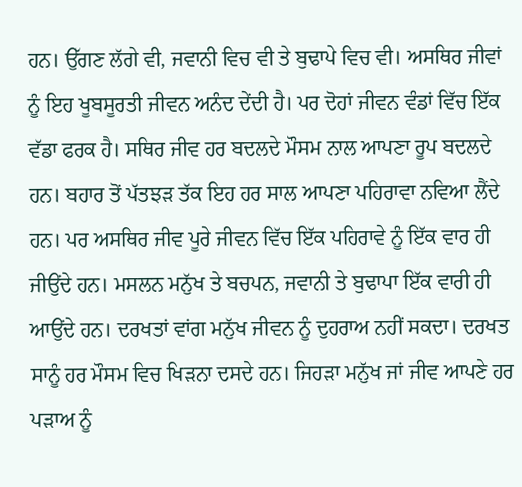ਹਨ। ਉੱਗਣ ਲੱਗੇ ਵੀ, ਜਵਾਨੀ ਵਿਚ ਵੀ ਤੇ ਬੁਢਾਪੇ ਵਿਚ ਵੀ। ਅਸਥਿਰ ਜੀਵਾਂ ਨੂੰ ਇਹ ਖੂਬਸੂਰਤੀ ਜੀਵਨ ਅਨੰਦ ਦੇਂਦੀ ਹੈ। ਪਰ ਦੋਹਾਂ ਜੀਵਨ ਵੰਡਾਂ ਵਿੱਚ ਇੱਕ ਵੱਡਾ ਫਰਕ ਹੈ। ਸਥਿਰ ਜੀਵ ਹਰ ਬਦਲਦੇ ਮੌਸਮ ਨਾਲ ਆਪਣਾ ਰੂਪ ਬਦਲਦੇ ਹਨ। ਬਹਾਰ ਤੋਂ ਪੱਤਝੜ ਤੱਕ ਇਹ ਹਰ ਸਾਲ ਆਪਣਾ ਪਹਿਰਾਵਾ ਨਵਿਆ ਲੈਂਦੇ ਹਨ। ਪਰ ਅਸਥਿਰ ਜੀਵ ਪੂਰੇ ਜੀਵਨ ਵਿੱਚ ਇੱਕ ਪਹਿਰਾਵੇ ਨੂੰ ਇੱਕ ਵਾਰ ਹੀ ਜੀਉਂਦੇ ਹਨ। ਮਸਲਨ ਮਨੁੱਖ ਤੇ ਬਚਪਨ, ਜਵਾਨੀ ਤੇ ਬੁਢਾਪਾ ਇੱਕ ਵਾਰੀ ਹੀ ਆਉਂਦੇ ਹਨ। ਦਰਖਤਾਂ ਵਾਂਗ ਮਨੁੱਖ ਜੀਵਨ ਨੂੰ ਦੁਹਰਾਅ ਨਹੀਂ ਸਕਦਾ। ਦਰਖਤ ਸਾਨੂੰ ਹਰ ਮੌਸਮ ਵਿਚ ਖਿੜਨਾ ਦਸਦੇ ਹਨ। ਜਿਹੜਾ ਮਨੁੱਖ ਜਾਂ ਜੀਵ ਆਪਣੇ ਹਰ ਪੜਾਅ ਨੂੰ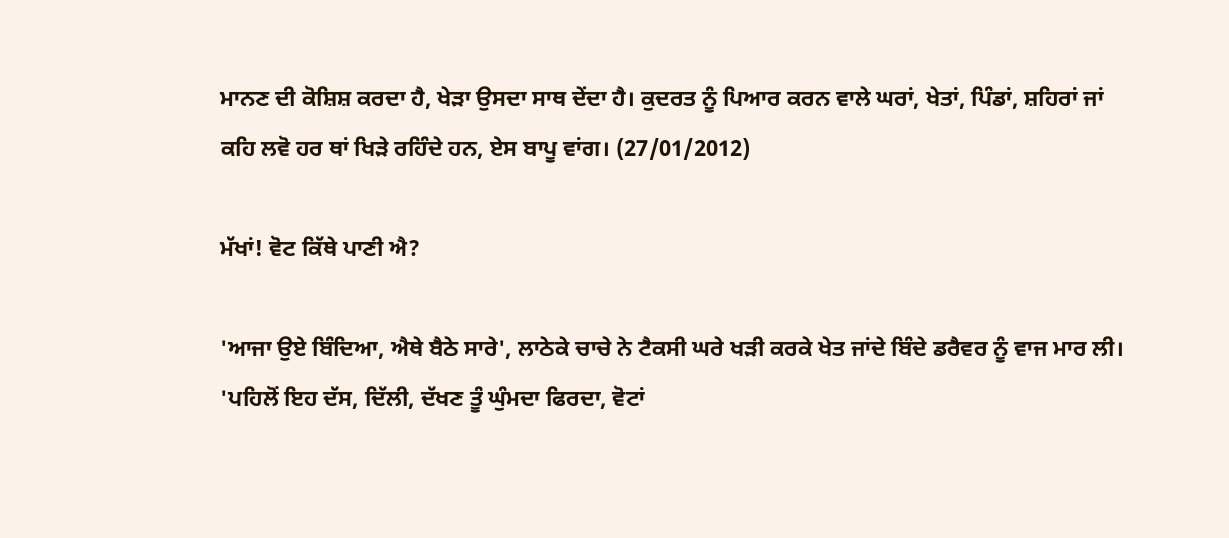ਮਾਨਣ ਦੀ ਕੋਸ਼ਿਸ਼ ਕਰਦਾ ਹੈ, ਖੇੜਾ ਉਸਦਾ ਸਾਥ ਦੇਂਦਾ ਹੈ। ਕੁਦਰਤ ਨੂੰ ਪਿਆਰ ਕਰਨ ਵਾਲੇ ਘਰਾਂ, ਖੇਤਾਂ, ਪਿੰਡਾਂ, ਸ਼ਹਿਰਾਂ ਜਾਂ ਕਹਿ ਲਵੋ ਹਰ ਥਾਂ ਖਿੜੇ ਰਹਿੰਦੇ ਹਨ, ਏਸ ਬਾਪੂ ਵਾਂਗ। (27/01/2012)

ਮੱਖਾਂ! ਵੋਟ ਕਿੱਥੇ ਪਾਣੀ ਐ?

'ਆਜਾ ਉਏ ਬਿੰਦਿਆ, ਐਥੇ ਬੈਠੇ ਸਾਰੇ', ਲਾਠੇਕੇ ਚਾਚੇ ਨੇ ਟੈਕਸੀ ਘਰੇ ਖੜੀ ਕਰਕੇ ਖੇਤ ਜਾਂਦੇ ਬਿੰਦੇ ਡਰੈਵਰ ਨੂੰ ਵਾਜ ਮਾਰ ਲੀ।
'ਪਹਿਲੋਂ ਇਹ ਦੱਸ, ਦਿੱਲੀ, ਦੱਖਣ ਤੂੰ ਘੁੰਮਦਾ ਫਿਰਦਾ, ਵੋਟਾਂ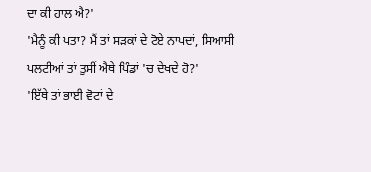ਦਾ ਕੀ ਹਾਲ ਐ?'
'ਮੈਨੂੰ ਕੀ ਪਤਾ? ਮੈਂ ਤਾਂ ਸੜਕਾਂ ਦੇ ਟੋਏ ਨਾਪਦਾਂ, ਸਿਆਸੀ ਪਲਟੀਆਂ ਤਾਂ ਤੁਸੀਂ ਐਥੇ ਪਿੰਡਾਂ 'ਚ ਦੇਖਦੇ ਹੋ?'
'ਇੱਥੇ ਤਾਂ ਭਾਈ ਵੋਟਾਂ ਦੇ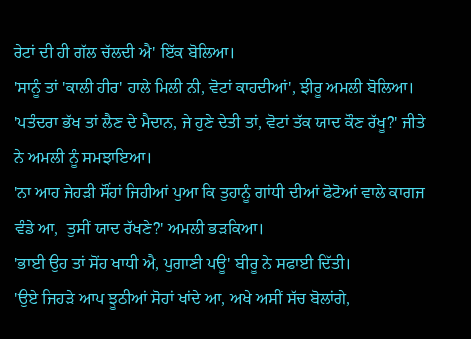ਰੇਟਾਂ ਦੀ ਹੀ ਗੱਲ ਚੱਲਦੀ ਐ' ਇੱਕ ਬੋਲਿਆ।
'ਸਾਨੂੰ ਤਾਂ 'ਕਾਲੀ ਹੀਰ' ਹਾਲੇ ਮਿਲੀ ਨੀ, ਵੋਟਾਂ ਕਾਹਦੀਆਂ', ਝੀਰੂ ਅਮਲੀ ਬੋਲਿਆ।
'ਪਤੰਦਰਾ ਭੱਖ ਤਾਂ ਲੈਣ ਦੇ ਮੈਦਾਨ, ਜੇ ਹੁਣੇ ਦੇਤੀ ਤਾਂ, ਵੋਟਾਂ ਤੱਕ ਯਾਦ ਕੌਣ ਰੱਖੂ?' ਜੀਤੇ ਨੇ ਅਮਲੀ ਨੂੰ ਸਮਝਾਇਆ।
'ਨਾ ਆਹ ਜੇਹੜੀ ਸੌਂਹਾਂ ਜਿਹੀਆਂ ਪੁਆ ਕਿ ਤੁਹਾਨੂੰ ਗਾਂਧੀ ਦੀਆਂ ਫੋਟੋਆਂ ਵਾਲੇ ਕਾਗਜ ਵੰਡੇ ਆ,  ਤੁਸੀਂ ਯਾਦ ਰੱਖਣੇ?' ਅਮਲੀ ਭੜਕਿਆ।
'ਭਾਈ ਉਹ ਤਾਂ ਸੋਂਹ ਖਾਧੀ ਐ, ਪੁਗਾਣੀ ਪਊ' ਬੀਰੂ ਨੇ ਸਫਾਈ ਦਿੱਤੀ।
'ਉਏ ਜਿਹੜੇ ਆਪ ਝੂਠੀਆਂ ਸੋਹਾਂ ਖਾਂਦੇ ਆ, ਅਖੇ ਅਸੀਂ ਸੱਚ ਬੋਲਾਂਗੇ,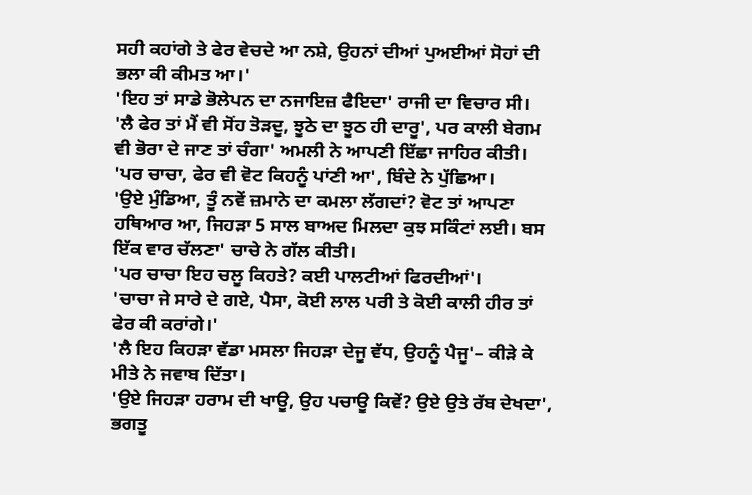ਸਹੀ ਕਹਾਂਗੇ ਤੇ ਫੇਰ ਵੇਚਦੇ ਆ ਨਸ਼ੇ, ਉਹਨਾਂ ਦੀਆਂ ਪੁਅਈਆਂ ਸੋਹਾਂ ਦੀ ਭਲਾ ਕੀ ਕੀਮਤ ਆ।'
'ਇਹ ਤਾਂ ਸਾਡੇ ਭੋਲੇਪਨ ਦਾ ਨਜਾਇਜ਼ ਫੈਇਦਾ' ਰਾਜੀ ਦਾ ਵਿਚਾਰ ਸੀ।
'ਲੈ ਫੇਰ ਤਾਂ ਮੈਂ ਵੀ ਸੋਂਹ ਤੋੜਦੂ, ਝੂਠੇ ਦਾ ਝੂਠ ਹੀ ਦਾਰੂ', ਪਰ ਕਾਲੀ ਬੇਗਮ ਵੀ ਭੋਰਾ ਦੇ ਜਾਣ ਤਾਂ ਚੰਗਾ' ਅਮਲੀ ਨੇ ਆਪਣੀ ਇੱਛਾ ਜਾਹਿਰ ਕੀਤੀ।
'ਪਰ ਚਾਚਾ, ਫੇਰ ਵੀ ਵੋਟ ਕਿਹਨੂੰ ਪਾਂਣੀ ਆ', ਬਿੰਦੇ ਨੇ ਪੁੱਛਿਆ।
'ਉਏ ਮੁੰਡਿਆ, ਤੂੰ ਨਵੇਂ ਜ਼ਮਾਨੇ ਦਾ ਕਮਲਾ ਲੱਗਦਾਂ? ਵੋਟ ਤਾਂ ਆਪਣਾ ਹਥਿਆਰ ਆ, ਜਿਹੜਾ 5 ਸਾਲ ਬਾਅਦ ਮਿਲਦਾ ਕੁਝ ਸਕਿੰਟਾਂ ਲਈ। ਬਸ ਇੱਕ ਵਾਰ ਚੱਲਣਾ' ਚਾਚੇ ਨੇ ਗੱਲ ਕੀਤੀ।
'ਪਰ ਚਾਚਾ ਇਹ ਚਲੂ ਕਿਹਤੇ? ਕਈ ਪਾਲਟੀਆਂ ਫਿਰਦੀਆਂ'।
'ਚਾਚਾ ਜੇ ਸਾਰੇ ਦੇ ਗਏ, ਪੈਸਾ, ਕੋਈ ਲਾਲ ਪਰੀ ਤੇ ਕੋਈ ਕਾਲੀ ਹੀਰ ਤਾਂ ਫੇਰ ਕੀ ਕਰਾਂਗੇ।'
'ਲੈ ਇਹ ਕਿਹੜਾ ਵੱਡਾ ਮਸਲਾ ਜਿਹੜਾ ਦੇਜੂ ਵੱਧ, ਉਹਨੂੰ ਪੈਜੂ'– ਕੀੜੇ ਕੇ ਮੀਤੇ ਨੇ ਜਵਾਬ ਦਿੱਤਾ।
'ਉਏ ਜਿਹੜਾ ਹਰਾਮ ਦੀ ਖਾਊ, ਉਹ ਪਚਾਊ ਕਿਵੇਂ? ਉਏ ਉਤੇ ਰੱਬ ਦੇਖਦਾ', ਭਗਤੂ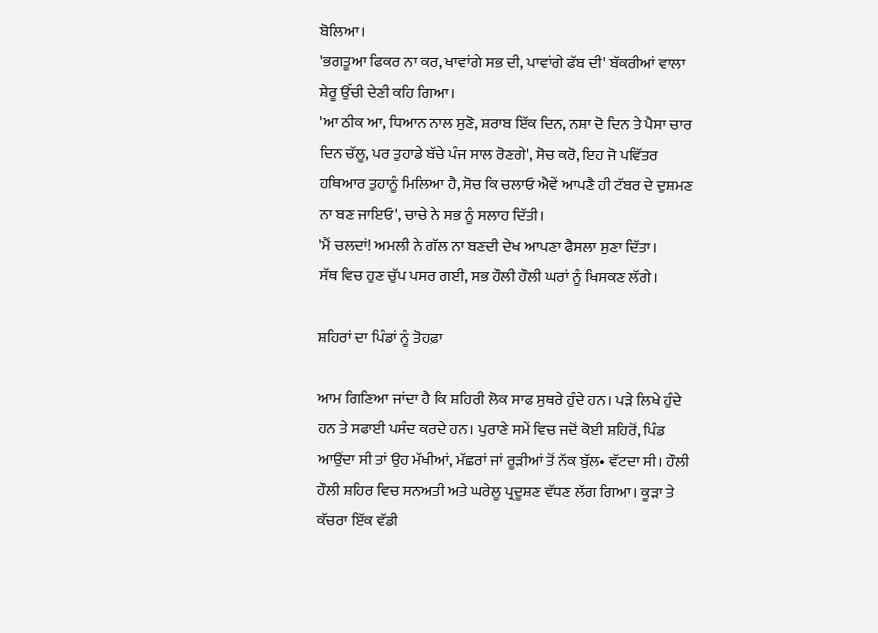ਬੋਲਿਆ।
'ਭਗਤੂਆ ਫਿਕਰ ਨਾ ਕਰ, ਖਾਵਾਂਗੇ ਸਭ ਦੀ, ਪਾਵਾਂਗੇ ਫੱਬ ਦੀ' ਬੱਕਰੀਆਂ ਵਾਲਾ ਸ਼ੇਰੂ ਉੱਚੀ ਦੇਣੀ ਕਹਿ ਗਿਆ।
'ਆ ਠੀਕ ਆ, ਧਿਆਨ ਨਾਲ ਸੁਣੋ, ਸ਼ਰਾਬ ਇੱਕ ਦਿਨ, ਨਸ਼ਾ ਦੋ ਦਿਨ ਤੇ ਪੈਸਾ ਚਾਰ ਦਿਨ ਚੱਲੂ, ਪਰ ਤੁਹਾਡੇ ਬੱਚੇ ਪੰਜ ਸਾਲ ਰੋਣਗੇ', ਸੋਚ ਕਰੋ, ਇਹ ਜੋ ਪਵਿੱਤਰ ਹਥਿਆਰ ਤੁਹਾਨੂੰ ਮਿਲਿਆ ਹੈ, ਸੋਚ ਕਿ ਚਲਾਓ ਐਵੇਂ ਆਪਣੈ ਹੀ ਟੱਬਰ ਦੇ ਦੁਸ਼ਮਣ ਨਾ ਬਣ ਜਾਇਓ', ਚਾਚੇ ਨੇ ਸਭ ਨੂੰ ਸਲਾਹ ਦਿੱਤੀ।
'ਮੈਂ ਚਲਦਾਂ! ਅਮਲੀ ਨੇ ਗੱਲ ਨਾ ਬਣਦੀ ਦੇਖ ਆਪਣਾ ਫੈਸਲਾ ਸੁਣਾ ਦਿੱਤਾ।
ਸੱਥ ਵਿਚ ਹੁਣ ਚੁੱਪ ਪਸਰ ਗਈ, ਸਭ ਹੌਲੀ ਹੌਲੀ ਘਰਾਂ ਨੂੰ ਖਿਸਕਣ ਲੱਗੇ।

ਸ਼ਹਿਰਾਂ ਦਾ ਪਿੰਡਾਂ ਨੂੰ ਤੋਹਫ਼ਾ

ਆਮ ਗਿਣਿਆ ਜਾਂਦਾ ਹੈ ਕਿ ਸ਼ਹਿਰੀ ਲੋਕ ਸਾਫ ਸੁਥਰੇ ਹੁੰਦੇ ਹਨ। ਪੜੇ ਲਿਖੇ ਹੁੰਦੇ ਹਨ ਤੇ ਸਫਾਈ ਪਸੰਦ ਕਰਦੇ ਹਨ। ਪੁਰਾਣੇ ਸਮੇਂ ਵਿਚ ਜਦੋਂ ਕੋਈ ਸ਼ਹਿਰੋਂ, ਪਿੰਡ ਆਉਂਦਾ ਸੀ ਤਾਂ ਉਹ ਮੱਖੀਆਂ, ਮੱਛਰਾਂ ਜਾਂ ਰੂੜੀਆਂ ਤੋਂ ਨੱਕ ਬੁੱਲ• ਵੱਟਦਾ ਸੀ। ਹੌਲੀ ਹੌਲੀ ਸ਼ਹਿਰ ਵਿਚ ਸਨਅਤੀ ਅਤੇ ਘਰੇਲੂ ਪ੍ਰਦੂਸ਼ਣ ਵੱਧਣ ਲੱਗ ਗਿਆ। ਕੂੜਾ ਤੇ ਕੱਚਰਾ ਇੱਕ ਵੱਡੀ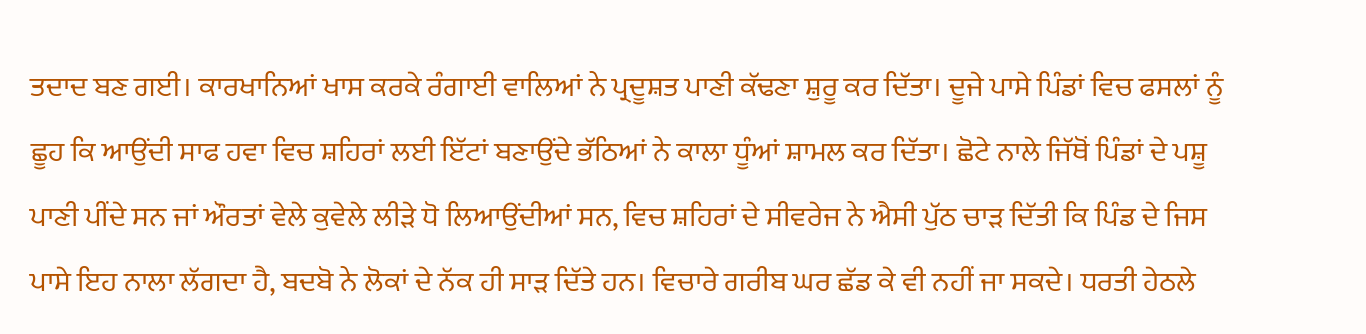ਤਦਾਦ ਬਣ ਗਈ। ਕਾਰਖਾਨਿਆਂ ਖਾਸ ਕਰਕੇ ਰੰਗਾਈ ਵਾਲਿਆਂ ਨੇ ਪ੍ਰਦੂਸ਼ਤ ਪਾਣੀ ਕੱਢਣਾ ਸ਼ੁਰੂ ਕਰ ਦਿੱਤਾ। ਦੂਜੇ ਪਾਸੇ ਪਿੰਡਾਂ ਵਿਚ ਫਸਲਾਂ ਨੂੰ ਛੂਹ ਕਿ ਆਉਂਦੀ ਸਾਫ ਹਵਾ ਵਿਚ ਸ਼ਹਿਰਾਂ ਲਈ ਇੱਟਾਂ ਬਣਾਉਂਦੇ ਭੱਠਿਆਂ ਨੇ ਕਾਲਾ ਧੂੰਆਂ ਸ਼ਾਮਲ ਕਰ ਦਿੱਤਾ। ਛੋਟੇ ਨਾਲੇ ਜਿੱਥੋਂ ਪਿੰਡਾਂ ਦੇ ਪਸ਼ੂ ਪਾਣੀ ਪੀਂਦੇ ਸਨ ਜਾਂ ਔਰਤਾਂ ਵੇਲੇ ਕੁਵੇਲੇ ਲੀੜੇ ਧੋ ਲਿਆਉਂਦੀਆਂ ਸਨ, ਵਿਚ ਸ਼ਹਿਰਾਂ ਦੇ ਸੀਵਰੇਜ ਨੇ ਐਸੀ ਪੁੱਠ ਚਾੜ ਦਿੱਤੀ ਕਿ ਪਿੰਡ ਦੇ ਜਿਸ ਪਾਸੇ ਇਹ ਨਾਲਾ ਲੱਗਦਾ ਹੈ, ਬਦਬੋ ਨੇ ਲੋਕਾਂ ਦੇ ਨੱਕ ਹੀ ਸਾੜ ਦਿੱਤੇ ਹਨ। ਵਿਚਾਰੇ ਗਰੀਬ ਘਰ ਛੱਡ ਕੇ ਵੀ ਨਹੀਂ ਜਾ ਸਕਦੇ। ਧਰਤੀ ਹੇਠਲੇ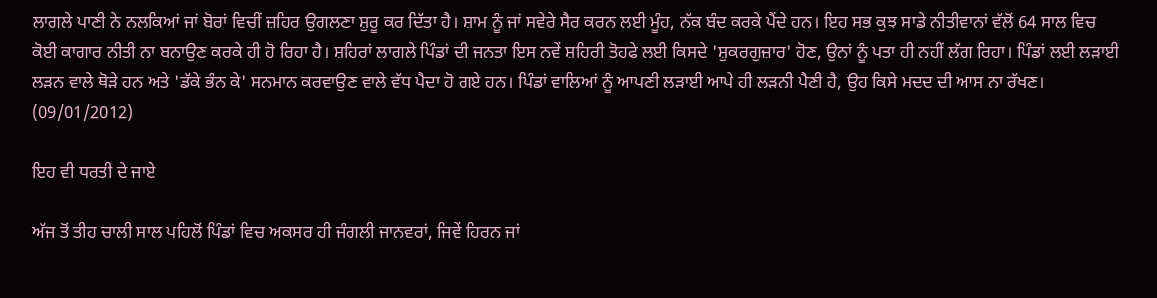ਲਾਗਲੇ ਪਾਣੀ ਨੇ ਨਲਕਿਆਂ ਜਾਂ ਬੋਰਾਂ ਵਿਚੀਂ ਜ਼ਹਿਰ ਉਗਲਣਾ ਸ਼ੁਰੂ ਕਰ ਦਿੱਤਾ ਹੈ। ਸ਼ਾਮ ਨੂੰ ਜਾਂ ਸਵੇਰੇ ਸੈਰ ਕਰਨ ਲਈ ਮੂੰਹ, ਨੱਕ ਬੰਦ ਕਰਕੇ ਪੈਂਦੇ ਹਨ। ਇਹ ਸਭ ਕੁਝ ਸਾਡੇ ਨੀਤੀਵਾਨਾਂ ਵੱਲੋਂ 64 ਸਾਲ ਵਿਚ ਕੋਈ ਕਾਗਾਰ ਨੀਤੀ ਨਾ ਬਨਾਉਣ ਕਰਕੇ ਹੀ ਹੋ ਰਿਹਾ ਹੈ। ਸ਼ਹਿਰਾਂ ਲਾਗਲੇ ਪਿੰਡਾਂ ਦੀ ਜਨਤਾ ਇਸ ਨਵੇਂ ਸ਼ਹਿਰੀ ਤੋਹਫੇ ਲਈ ਕਿਸਦੇ 'ਸ਼ੁਕਰਗੁਜ਼ਾਰ' ਹੋਣ, ਉਨਾਂ ਨੂੰ ਪਤਾ ਹੀ ਨਹੀਂ ਲੱਗ ਰਿਹਾ। ਪਿੰਡਾਂ ਲਈ ਲੜਾਈ ਲੜਨ ਵਾਲੇ ਥੋੜੇ ਹਨ ਅਤੇ 'ਡੱਕੇ ਭੰਨ ਕੇ' ਸਨਮਾਨ ਕਰਵਾਉਣ ਵਾਲੇ ਵੱਧ ਪੈਦਾ ਹੋ ਗਏ ਹਨ। ਪਿੰਡਾਂ ਵਾਲਿਆਂ ਨੂੰ ਆਪਣੀ ਲੜਾਈ ਆਪੇ ਹੀ ਲੜਨੀ ਪੈਣੀ ਹੈ, ਉਹ ਕਿਸੇ ਮਦਦ ਦੀ ਆਸ ਨਾ ਰੱਖਣ। (09/01/2012)

ਇਹ ਵੀ ਧਰਤੀ ਦੇ ਜਾਏ

ਅੱਜ ਤੋਂ ਤੀਹ ਚਾਲੀ ਸਾਲ ਪਹਿਲੋਂ ਪਿੰਡਾਂ ਵਿਚ ਅਕਸਰ ਹੀ ਜੰਗਲੀ ਜਾਨਵਰਾਂ, ਜਿਵੇਂ ਹਿਰਨ ਜਾਂ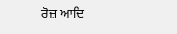ਰੋਜ਼ ਆਦਿ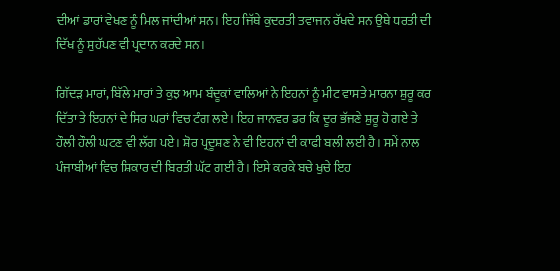ਦੀਆਂ ਡਾਰਾਂ ਵੇਖਣ ਨੂੰ ਮਿਲ ਜਾਂਦੀਆਂ ਸਨ। ਇਹ ਜਿੱਥੇ ਕੁਦਰਤੀ ਤਵਾਜਨ ਰੱਖਦੇ ਸਨ ਉਥੇ ਧਰਤੀ ਦੀ ਦਿੱਖ ਨੂੰ ਸੁਹੱਪਣ ਵੀ ਪ੍ਰਦਾਨ ਕਰਦੇ ਸਨ।

ਗਿੱਦੜ ਮਾਰਾਂ, ਬਿੱਲੇ ਮਾਰਾਂ ਤੇ ਕੁਝ ਆਮ ਬੰਦੂਕਾਂ ਵਾਲਿਆਂ ਨੇ ਇਹਨਾਂ ਨੂੰ ਮੀਟ ਵਾਸਤੇ ਮਾਰਨਾ ਸ਼ੁਰੂ ਕਰ ਦਿੱਤਾ ਤੇ ਇਹਨਾਂ ਦੇ ਸਿਰ ਘਰਾਂ ਵਿਚ ਟੰਗ ਲਏ। ਇਹ ਜਾਨਵਰ ਡਰ ਕਿ ਦੂਰ ਭੱਜਣੇ ਸ਼ੁਰੂ ਹੋ ਗਏ ਤੇ ਹੌਲੀ ਹੌਲੀ ਘਟਣ ਵੀ ਲੱਗ ਪਏ। ਸ਼ੋਰ ਪ੍ਰਦੂਸ਼ਣ ਨੇ ਵੀ ਇਹਨਾਂ ਦੀ ਕਾਫੀ ਬਲੀ ਲਈ ਹੈ। ਸਮੇਂ ਨਾਲ ਪੰਜਾਬੀਆਂ ਵਿਚ ਸ਼ਿਕਾਰ ਦੀ ਬਿਰਤੀ ਘੱਟ ਗਈ ਹੈ। ਇਸੇ ਕਰਕੇ ਬਚੇ ਖੁਚੇ ਇਹ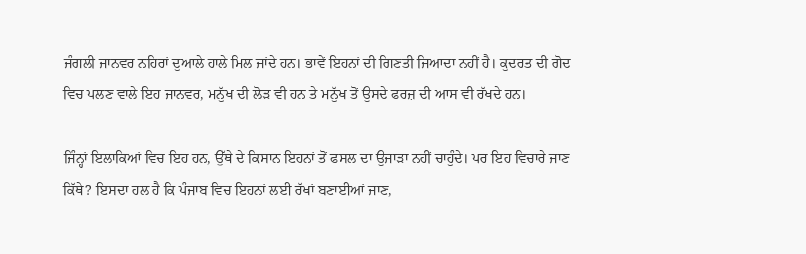ਜੰਗਲੀ ਜਾਨਵਰ ਨਹਿਰਾਂ ਦੁਆਲੇ ਹਾਲੇ ਮਿਲ ਜਾਂਦੇ ਹਨ। ਭਾਵੇਂ ਇਹਨਾਂ ਦੀ ਗਿਣਤੀ ਜਿਆਦਾ ਨਹੀਂ ਹੈ। ਕੁਦਰਤ ਦੀ ਗੋਦ ਵਿਚ ਪਲਣ ਵਾਲੇ ਇਹ ਜਾਨਵਰ, ਮਨੁੱਖ ਦੀ ਲੋੜ ਵੀ ਹਨ ਤੇ ਮਨੁੱਖ ਤੋਂ ਉਸਦੇ ਫਰਜ਼ ਦੀ ਆਸ ਵੀ ਰੱਖਦੇ ਹਨ।

ਜਿੰਨ੍ਹਾਂ ਇਲਾਕਿਆਂ ਵਿਚ ਇਹ ਹਨ, ਉੱਥੇ ਦੇ ਕਿਸਾਨ ਇਹਨਾਂ ਤੋਂ ਫਸਲ ਦਾ ਉਜਾੜਾ ਨਹੀਂ ਚਾਹੁੰਦੇ। ਪਰ ਇਹ ਵਿਚਾਰੇ ਜਾਣ ਕਿੱਥੇ? ਇਸਦਾ ਹਲ ਹੈ ਕਿ ਪੰਜਾਬ ਵਿਚ ਇਹਨਾਂ ਲਈ ਰੱਖਾਂ ਬਣਾਈਆਂ ਜਾਣ,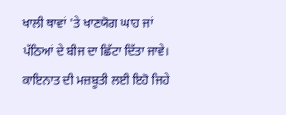ਖਾਲੀ ਥਾਵਾਂ 'ਤੇ ਖਾਣਯੋਗ ਘਾਹ ਜਾਂ ਪੱਠਿਆਂ ਦੇ ਬੀਜ ਦਾ ਛਿੱਟਾ ਦਿੱਤਾ ਜਾਵੇ। ਕਾਇਨਾਤ ਦੀ ਮਜ਼ਬੂਤੀ ਲਈ ਇਹੋ ਜਿਹੇ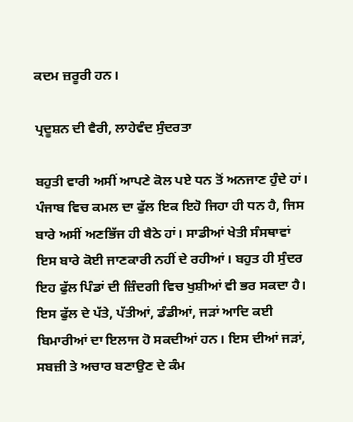ਕਦਮ ਜ਼ਰੂਰੀ ਹਨ।

ਪ੍ਰਦੂਸ਼ਨ ਦੀ ਵੈਰੀ, ਲਾਹੇਵੰਦ ਸੁੰਦਰਤਾ

ਬਹੁਤੀ ਵਾਰੀ ਅਸੀਂ ਆਪਣੇ ਕੋਲ ਪਏ ਧਨ ਤੋਂ ਅਨਜਾਣ ਹੁੰਦੇ ਹਾਂ। ਪੰਜਾਬ ਵਿਚ ਕਮਲ ਦਾ ਫੁੱਲ ਇਕ ਇਹੋ ਜਿਹਾ ਹੀ ਧਨ ਹੈ, ਜਿਸ ਬਾਰੇ ਅਸੀਂ ਅਣਭਿੱਜ ਹੀ ਬੈਠੇ ਹਾਂ। ਸਾਡੀਆਂ ਖੇਤੀ ਸੰਸਥਾਵਾਂ ਇਸ ਬਾਰੇ ਕੋਈ ਜਾਣਕਾਰੀ ਨਹੀਂ ਦੇ ਰਹੀਆਂ। ਬਹੁਤ ਹੀ ਸੁੰਦਰ ਇਹ ਫੁੱਲ ਪਿੰਡਾਂ ਦੀ ਜ਼ਿੰਦਗੀ ਵਿਚ ਖੁਸ਼ੀਆਂ ਵੀ ਭਰ ਸਕਦਾ ਹੈ। ਇਸ ਫੁੱਲ ਦੇ ਪੱਤੇ, ਪੱਤੀਆਂ, ਡੰਡੀਆਂ, ਜੜਾਂ ਆਦਿ ਕਈ ਬਿਮਾਰੀਆਂ ਦਾ ਇਲਾਜ ਹੋ ਸਕਦੀਆਂ ਹਨ। ਇਸ ਦੀਆਂ ਜੜਾਂ, ਸਬਜ਼ੀ ਤੇ ਅਚਾਰ ਬਣਾਉਣ ਦੇ ਕੰਮ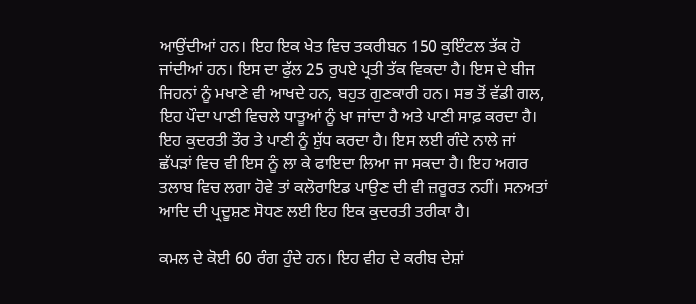ਆਉਂਦੀਆਂ ਹਨ। ਇਹ ਇਕ ਖੇਤ ਵਿਚ ਤਕਰੀਬਨ 150 ਕੁਇੰਟਲ ਤੱਕ ਹੋ ਜਾਂਦੀਆਂ ਹਨ। ਇਸ ਦਾ ਫੁੱਲ 25 ਰੁਪਏ ਪ੍ਰਤੀ ਤੱਕ ਵਿਕਦਾ ਹੈ। ਇਸ ਦੇ ਬੀਜ ਜਿਹਨਾਂ ਨੂੰ ਮਖਾਣੇ ਵੀ ਆਖਦੇ ਹਨ, ਬਹੁਤ ਗੁਣਕਾਰੀ ਹਨ। ਸਭ ਤੋਂ ਵੱਡੀ ਗਲ, ਇਹ ਪੌਦਾ ਪਾਣੀ ਵਿਚਲੇ ਧਾਤੂਆਂ ਨੂੰ ਖਾ ਜਾਂਦਾ ਹੈ ਅਤੇ ਪਾਣੀ ਸਾਫ਼ ਕਰਦਾ ਹੈ। ਇਹ ਕੁਦਰਤੀ ਤੌਰ ਤੇ ਪਾਣੀ ਨੂੰ ਸ਼ੁੱਧ ਕਰਦਾ ਹੈ। ਇਸ ਲਈ ਗੰਦੇ ਨਾਲੇ ਜਾਂ ਛੱਪੜਾਂ ਵਿਚ ਵੀ ਇਸ ਨੂੰ ਲਾ ਕੇ ਫਾਇਦਾ ਲਿਆ ਜਾ ਸਕਦਾ ਹੈ। ਇਹ ਅਗਰ ਤਲਾਬ ਵਿਚ ਲਗਾ ਹੋਵੇ ਤਾਂ ਕਲੋਰਾਇਡ ਪਾਉਣ ਦੀ ਵੀ ਜ਼ਰੂਰਤ ਨਹੀਂ। ਸਨਅਤਾਂ ਆਦਿ ਦੀ ਪ੍ਰਦੂਸ਼ਣ ਸੋਧਣ ਲਈ ਇਹ ਇਕ ਕੁਦਰਤੀ ਤਰੀਕਾ ਹੈ।

ਕਮਲ ਦੇ ਕੋਈ 60 ਰੰਗ ਹੁੰਦੇ ਹਨ। ਇਹ ਵੀਹ ਦੇ ਕਰੀਬ ਦੇਸ਼ਾਂ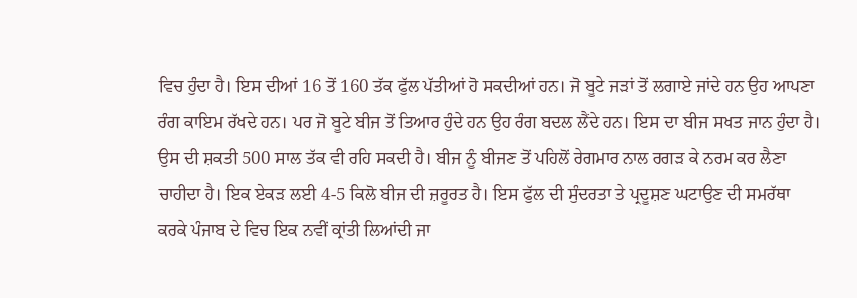ਵਿਚ ਹੁੰਦਾ ਹੈ। ਇਸ ਦੀਆਂ 16 ਤੋਂ 160 ਤੱਕ ਫੁੱਲ ਪੱਤੀਆਂ ਹੋ ਸਕਦੀਆਂ ਹਨ। ਜੋ ਬੂਟੇ ਜੜਾਂ ਤੋਂ ਲਗਾਏ ਜਾਂਦੇ ਹਨ ਉਹ ਆਪਣਾ ਰੰਗ ਕਾਇਮ ਰੱਖਦੇ ਹਨ। ਪਰ ਜੋ ਬੂਟੇ ਬੀਜ ਤੋਂ ਤਿਆਰ ਹੁੰਦੇ ਹਨ ਉਹ ਰੰਗ ਬਦਲ ਲੈਂਦੇ ਹਨ। ਇਸ ਦਾ ਬੀਜ ਸਖਤ ਜਾਨ ਹੁੰਦਾ ਹੈ। ਉਸ ਦੀ ਸ਼ਕਤੀ 500 ਸਾਲ ਤੱਕ ਵੀ ਰਹਿ ਸਕਦੀ ਹੈ। ਬੀਜ ਨੂੰ ਬੀਜਣ ਤੋਂ ਪਹਿਲੋਂ ਰੇਗਮਾਰ ਨਾਲ ਰਗੜ ਕੇ ਨਰਮ ਕਰ ਲੈਣਾ ਚਾਹੀਦਾ ਹੈ। ਇਕ ਏਕੜ ਲਈ 4-5 ਕਿਲੋ ਬੀਜ ਦੀ ਜ਼ਰੂਰਤ ਹੈ। ਇਸ ਫੁੱਲ ਦੀ ਸੁੰਦਰਤਾ ਤੇ ਪ੍ਰਦੂਸ਼ਣ ਘਟਾਉਣ ਦੀ ਸਮਰੱਥਾ ਕਰਕੇ ਪੰਜਾਬ ਦੇ ਵਿਚ ਇਕ ਨਵੀਂ ਕ੍ਰਾਂਤੀ ਲਿਆਂਦੀ ਜਾ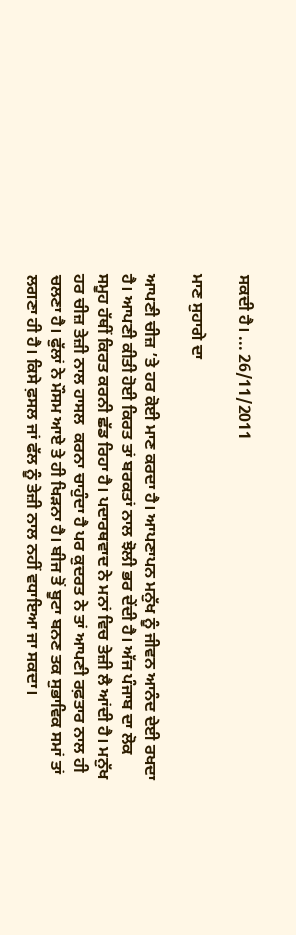ਸਕਦੀ ਹੈ। ... 26/11/2011

ਮਾਣ ਸੁਹਾਗੇ ਦਾ

ਆਪਣੀ ਚੀਜ਼ ’ਤੇ ਹਰ ਕੋਈ ਮਾਣ ਕਰਦਾ ਹੈ। ਆਪਣਾਪਨ ਮਨੁੱਖ ਨੂੰ ਜੀਵਨ ਆਨੰਦ ਦੇਈ ਰਖਦਾ ਹੈ। ਆਪਣੀ ਕੀਤੀ ਹੋਈ ਕਿਰਤ ਤਾਂ ਬਰਕਤਾਂ ਨਾਲ ਝੋਲੀ ਭਰ ਦੇਂਦੀ ਹੈ। ਅੱਜ ਪੰਜਾਬ ਦਾ ਲੋਕ ਸਮੂਹ ਹੱਥੀਂ ਕਿਰਤ ਕਰਨੀ ਛੱਡ ਰਿਹਾ ਹੈ। ਪਦਾਰਥਵਾਦ ਨੇ ਮਨਾਂ ਵਿਚ ਤੇਜ਼ੀ ਲੈ ਆਂਦੀ ਹੈ। ਮਨੁੱਖ ਹਰ ਚੀਜ਼ ਤੇਜ਼ੀ ਨਾਲ ਹਾਸਲ  ਕਰਨਾ ਚਾਹੁੰਦਾ ਹੈ ਪਰ ਕੁਦਰਤ ਨੇ ਤਾਂ ਆਪਣੀ ਰਫ਼ਤਾਰ ਨਾਲ ਹੀ ਚਲਣਾ ਹੈ। ਫੁੱਲਾਂ ਨੇ ਮੌਸਮ ਆਏ ਤੇ ਹੀ ਖਿੜਨਾ ਹੈ। ਬੀਜ ਤੋਂ ਬੂਟਾ ਬਨਣ ਤਕ ਸੁਭਾਵਿਕ ਸਮਾਂ ਤਾਂ ਲਗਣਾ ਹੀ ਹੈ। ਕਿਸੇ ਫ਼ਸਲ ਜਾਂ ਫੱਲ ਨੂੰ ਤੇਜ਼ੀ ਨਾਲ ਨਹੀਂ ਵਧਾਇਆ ਜਾ ਸਕਦਾ।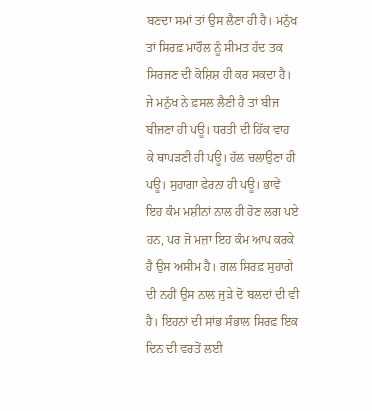ਬਣਦਾ ਸਮਾਂ ਤਾਂ ਉਸ ਲੈਣਾ ਹੀ ਹੈ। ਮਨੁੱਖ ਤਾਂ ਸਿਰਫ਼ ਮਾਹੌਲ ਨੂੰ ਸੀਮਤ ਹੱਦ ਤਕ ਸਿਰਜਣ ਦੀ ਕੋਸ਼ਿਸ਼ ਹੀ ਕਰ ਸਕਦਾ ਹੈ। ਜੇ ਮਨੁੱਖ ਨੇ ਫ਼ਸਲ ਲੈਣੀ ਹੈ ਤਾਂ ਬੀਜ ਬੀਜਣਾ ਹੀ ਪਊ। ਧਰਤੀ ਦੀ ਹਿੱਕ ਵਾਹ ਕੇ ਥਾਪੜਣੀ ਹੀ ਪਊ। ਹੱਲ ਚਲਾਉਣਾ ਹੀ ਪਊ। ਸੁਹਾਗਾ ਫੇਰਨਾ ਹੀ ਪਊ। ਭਾਵੇਂ ਇਹ ਕੰਮ ਮਸ਼ੀਨਾਂ ਨਾਲ ਹੀ ਹੋਣ ਲਗ ਪਏ ਹਨ, ਪਰ ਜੋ ਮਜ਼ਾ ਇਹ ਕੰਮ ਆਪ ਕਰਕੇ ਹੈ ਉਸ ਅਸੀਮ ਹੈ। ਗਲ ਸਿਰਫ਼ ਸੁਹਾਗੇ ਦੀ ਨਹੀਂ ਉਸ ਨਾਲ ਜੁੜੇ ਦੋ ਬਲਦਾਂ ਦੀ ਵੀ ਹੈ। ਇਹਨਾਂ ਦੀ ਸਾਂਭ ਸੰਭਾਲ ਸਿਰਫ਼ ਇਕ ਦਿਨ ਦੀ ਵਰਤੋਂ ਲਈ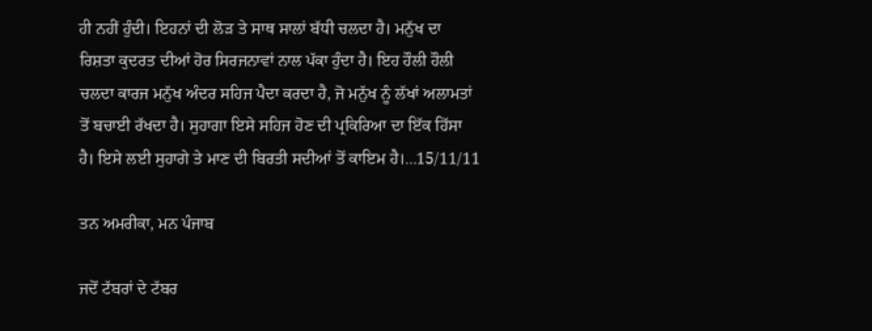ਹੀ ਨਹੀਂ ਹੁੰਦੀ। ਇਹਨਾਂ ਦੀ ਲੋੜ ਤੇ ਸਾਥ ਸਾਲਾਂ ਬੱਧੀ ਚਲਦਾ ਹੈ। ਮਨੁੱਖ ਦਾ ਰਿਸ਼ਤਾ ਕੁਦਰਤ ਦੀਆਂ ਹੋਰ ਸਿਰਜਨਾਵਾਂ ਨਾਲ ਪੱਕਾ ਹੁੰਦਾ ਹੈ। ਇਹ ਹੌਲੀ ਹੌਲੀ ਚਲਦਾ ਕਾਰਜ ਮਨੁੱਖ ਅੰਦਰ ਸਹਿਜ ਪੈਦਾ ਕਰਦਾ ਹੈ, ਜੋ ਮਨੁੱਖ ਨੂੰ ਲੱਖਾਂ ਅਲਾਮਤਾਂ ਤੋਂ ਬਚਾਈ ਰੱਖਦਾ ਹੈ। ਸੁਹਾਗਾ ਇਸੇ ਸਹਿਜ ਹੋਣ ਦੀ ਪ੍ਰਕਿਰਿਆ ਦਾ ਇੱਕ ਹਿੱਸਾ ਹੈ। ਇਸੇ ਲਈ ਸੁਹਾਗੇ ਤੇ ਮਾਣ ਦੀ ਬਿਰਤੀ ਸਦੀਆਂ ਤੋਂ ਕਾਇਮ ਹੈ।...15/11/11

ਤਨ ਅਮਰੀਕਾ, ਮਨ ਪੰਜਾਬ

ਜਦੋਂ ਟੱਬਰਾਂ ਦੇ ਟੱਬਰ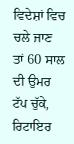ਵਿਦੇਸ਼ਾਂ ਵਿਚ ਚਲੇ ਜਾਣ ਤਾਂ 60 ਸਾਲ ਦੀ ਉਮਰ ਟੱਪ ਚੁੱਕੇ, ਰਿਟਾਇਰ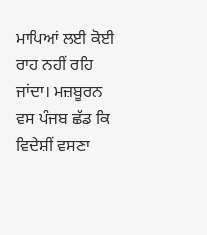ਮਾਪਿਆਂ ਲਈ ਕੋਈ ਰਾਹ ਨਹੀਂ ਰਹਿ ਜਾਂਦਾ। ਮਜ਼ਬੂਰਨ ਵਸ ਪੰਜਬ ਛੱਡ ਕਿ ਵਿਦੇਸ਼ੀਂ ਵਸਣਾ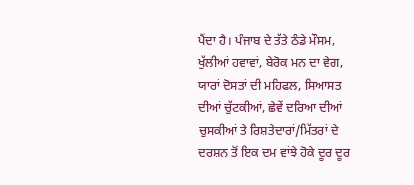ਪੈਂਦਾ ਹੈ। ਪੰਜਾਬ ਦੇ ਤੱਤੇ ਠੰਡੇ ਮੌਸਮ, ਖੁੱਲੀਆਂ ਹਵਾਵਾਂ, ਬੇਰੋਕ ਮਨ ਦਾ ਵੇਗ, ਯਾਰਾਂ ਦੋਸਤਾਂ ਦੀ ਮਹਿਫਲ, ਸਿਆਸਤ ਦੀਆਂ ਚੁੱਟਕੀਆਂ, ਛੇਵੇਂ ਦਰਿਆ ਦੀਆਂ ਚੁਸਕੀਆਂ ਤੇ ਰਿਸ਼ਤੇਦਾਰਾਂ/ਮਿੱਤਰਾਂ ਦੇ ਦਰਸ਼ਨ ਤੋਂ ਇਕ ਦਮ ਵਾਂਝੇ ਹੋਕੇ ਦੂਰ ਦੂਰ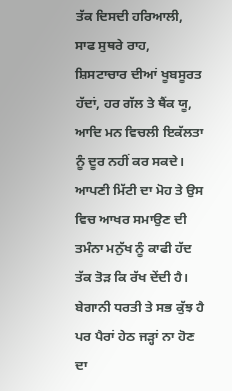ਤੱਕ ਦਿਸਦੀ ਹਰਿਆਲੀ, ਸਾਫ ਸੁਥਰੇ ਰਾਹ, ਸ਼ਿਸਟਾਚਾਰ ਦੀਆਂ ਖੂਬਸੂਰਤ ਹੱਦਾਂ, ਹਰ ਗੱਲ ਤੇ ਥੈਂਕ ਯੂ, ਆਦਿ ਮਨ ਵਿਚਲੀ ਇਕੱਲਤਾ ਨੂੰ ਦੂਰ ਨਹੀਂ ਕਰ ਸਕਦੇ। ਆਪਣੀ ਮਿੱਟੀ ਦਾ ਮੋਹ ਤੇ ਉਸ ਵਿਚ ਆਖਰ ਸਮਾਉਣ ਦੀ ਤਮੰਨਾ ਮਨੁੱਖ ਨੂੰ ਕਾਫੀ ਹੱਦ ਤੱਕ ਤੋੜ ਕਿ ਰੱਖ ਦੇਂਦੀ ਹੈ। ਬੇਗਾਨੀ ਧਰਤੀ ਤੇ ਸਭ ਕੁੱਝ ਹੈ ਪਰ ਪੈਰਾਂ ਹੇਠ ਜੜ੍ਹਾਂ ਨਾ ਹੋਣ ਦਾ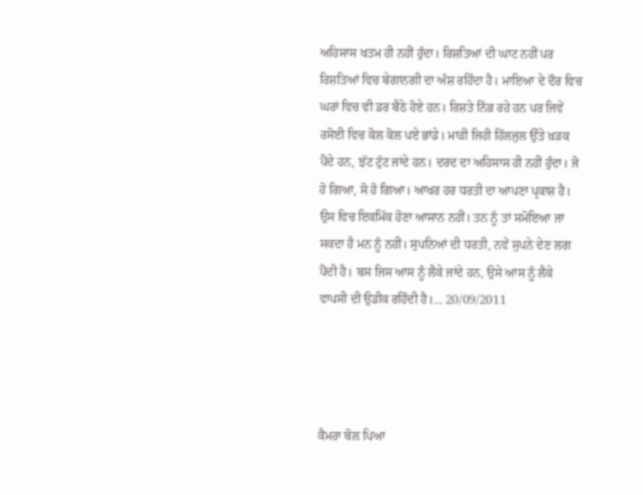ਅਹਿਸਾਸ ਖਤਮ ਹੀ ਨਹੀਂ ਹੁੰਦਾ। ਰਿਸ਼ਤਿਆਂ ਦੀ ਘਾਟ ਨਹੀਂ ਪਰ ਰਿਸ਼ਤਿਆਂ ਵਿਚ ਬੇਗਾਨਗੀ ਦਾ ਅੰਸ਼ ਰਹਿੰਦਾ ਹੈ। ਮਾਇਆ ਦੇ ਦੌਰ ਵਿਚ ਘਰਾਂ ਵਿਚ ਵੀ ਡਰ ਬੈਠੇ ਹੋਏ ਹਨ। ਰਿਸ਼ਤੇ ਨਿੱਭ ਰਹੇ ਹਨ ਪਰ ਜਿਵੇਂ ਰਸੋਈ ਵਿਚ ਕੋਲ ਕੋਲ ਪਏ ਭਾਂਡੇ। ਮਾੜੀ ਜਿਹੀ ਹਿੱਲਜੁਲ ਉੱਤੇ ਖ਼ੜਕ ਪੈਂਦੇ ਹਨ, ਝੱਟ ਟੁੱਟ ਜਾਂਦੇ ਹਨ। ਦਰਦ ਦਾ ਅਹਿਸਾਸ ਹੀ ਨਹੀਂ ਹੁੰਦਾ। ਜੋ ਹੋ ਗਿਆ, ਸੋ ਹੋ ਗਿਆ। ਆਖਰ ਹਰ ਧਰਤੀ ਦਾ ਆਪਣਾ ਪ੍ਰਕਾਸ਼ ਹੈ। ਉਸ ਵਿਚ ਇਕਮਿੱਕ ਹੋਣਾ ਆਸਾਨ ਨਹੀਂ। ਤਨ ਨੂੰ ਤਾਂ ਸਮੋਇਆ ਜਾ ਸਕਦਾ ਹੈ ਮਨ ਨੂੰ ਨਹੀਂ। ਸੁਪਨਿਆਂ ਦੀ ਧਰਤੀ, ਨਵੇਂ ਸੁਪਨੇ ਦੇਣ ਲਗ ਪੈਂਦੀ ਹੈ। ਬਸ ਜਿਸ ਆਸ ਨੂੰ ਲੈਕੇ ਜਾਂਦੇ ਹਨ, ਉਸੇ ਆਸ ਨੂੰ ਲੈਕੇ ਵਾਪਸੀ ਦੀ ਉਡੀਕ ਰਹਿੰਦੀ ਹੈ।... 20/09/2011




ਕੈਮਰਾ ਬੋਲ ਪਿਆ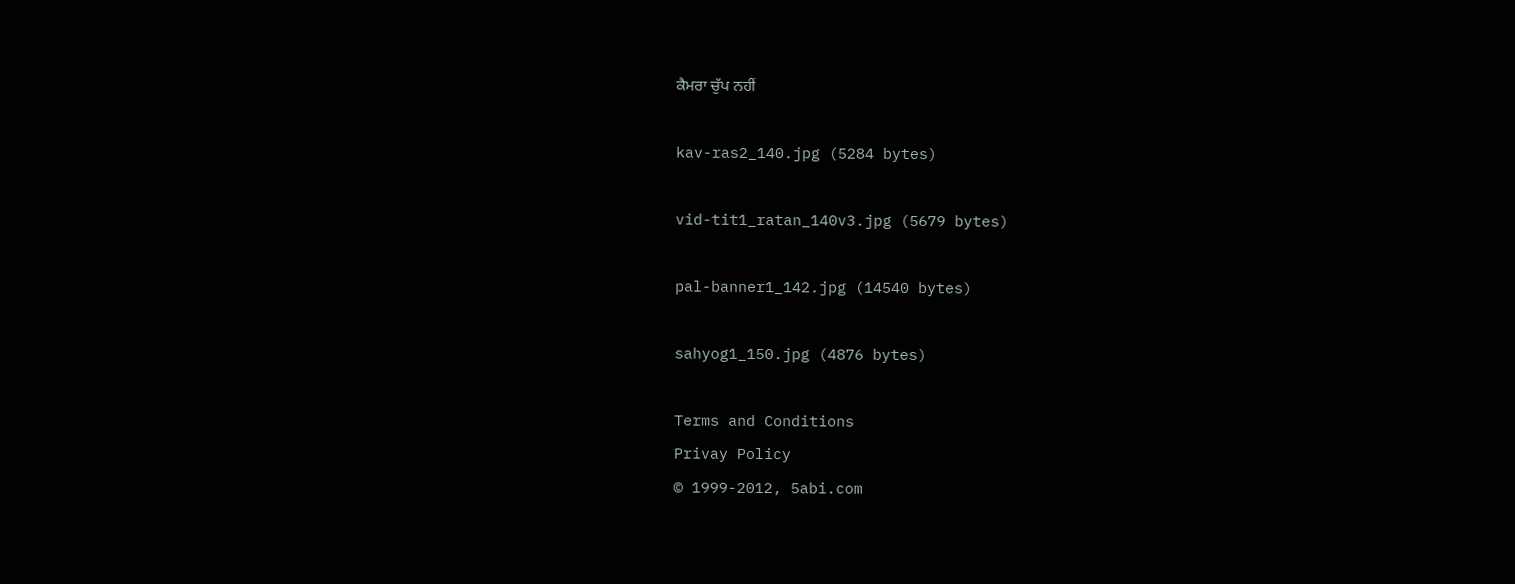ਕੈਮਰਾ ਚੁੱਪ ਨਹੀਂ

kav-ras2_140.jpg (5284 bytes)

vid-tit1_ratan_140v3.jpg (5679 bytes)

pal-banner1_142.jpg (14540 bytes)

sahyog1_150.jpg (4876 bytes)

Terms and Conditions
Privay Policy
© 1999-2012, 5abi.com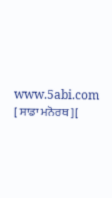www.5abi.com
[ ਸਾਡਾ ਮਨੋਰਥ ][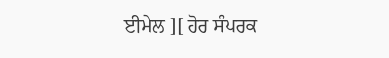ਈਮੇਲ ][ ਹੋਰ ਸੰਪਰਕ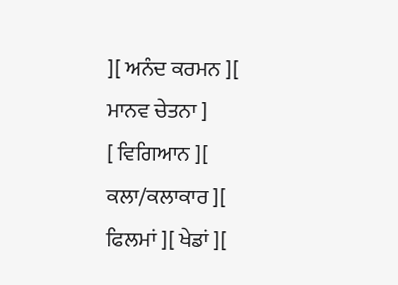][ ਅਨੰਦ ਕਰਮਨ ][ ਮਾਨਵ ਚੇਤਨਾ ]
[ ਵਿਗਿਆਨ ][ ਕਲਾ/ਕਲਾਕਾਰ ][ ਫਿਲਮਾਂ ][ ਖੇਡਾਂ ][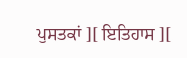ਪੁਸਤਕਾਂ ][ ਇਤਿਹਾਸ ][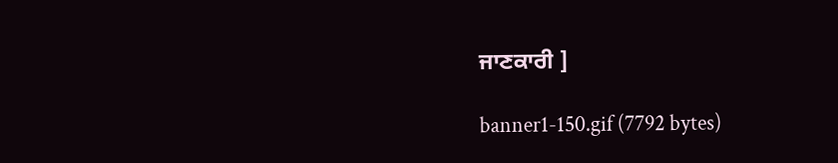ਜਾਣਕਾਰੀ ]

banner1-150.gif (7792 bytes)